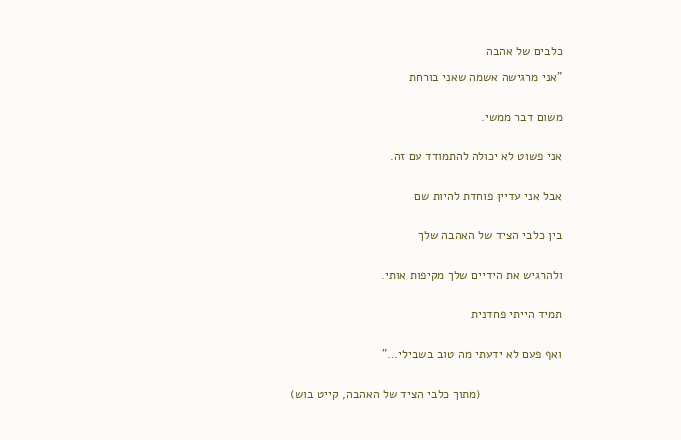כלבים של אהבה

"אני מרגישה אשמה שאני בורחת


משום דבר ממשי.


אני פשוט לא יכולה להתמודד עם זה.


אבל אני עדיין פוחדת להיות שם


בין כלבי הציד של האהבה שלך


ולהרגיש את הידיים שלך מקיפות אותי.


תמיד הייתי פחדנית


ואף פעם לא ידעתי מה טוב בשבילי…"


                        (מתוך כלבי הציד של האהבה, קייט בוש)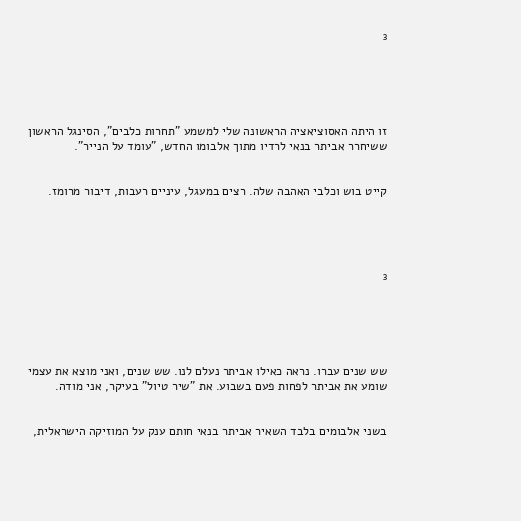³





זו היתה האסוציאציה הראשונה שלי למשמע "תחרות כלבים", הסינגל הראשון ששיחרר אביתר בנאי לרדיו מתוך אלבומו החדש, "עומד על הנייר".


קייט בוש וכלבי האהבה שלה. רצים במעגל, עיניים רעבות, דיבור מרומז.





³





שש שנים עברו. נראה כאילו אביתר נעלם לנו. שש שנים, ואני מוצא את עצמי שומע את אביתר לפחות פעם בשבוע. את "שיר טיול" בעיקר, אני מודה.


בשני אלבומים בלבד השאיר אביתר בנאי חותם ענק על המוזיקה הישראלית,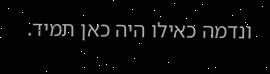ונדמה כאילו היה כאן תמיד.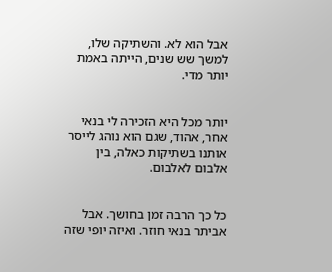אבל הוא לא. והשתיקה שלו, למשך שש שנים, הייתה באמת יותר מדי.


יותר מכל היא הזכירה לי בנאי אחר, אהוד, שגם הוא נוהג לייסר אותנו בשתיקות כאלה, בין אלבום לאלבום.


כל כך הרבה זמן בחושך. אבל אביתר בנאי חוזר. ואיזה יופי שזה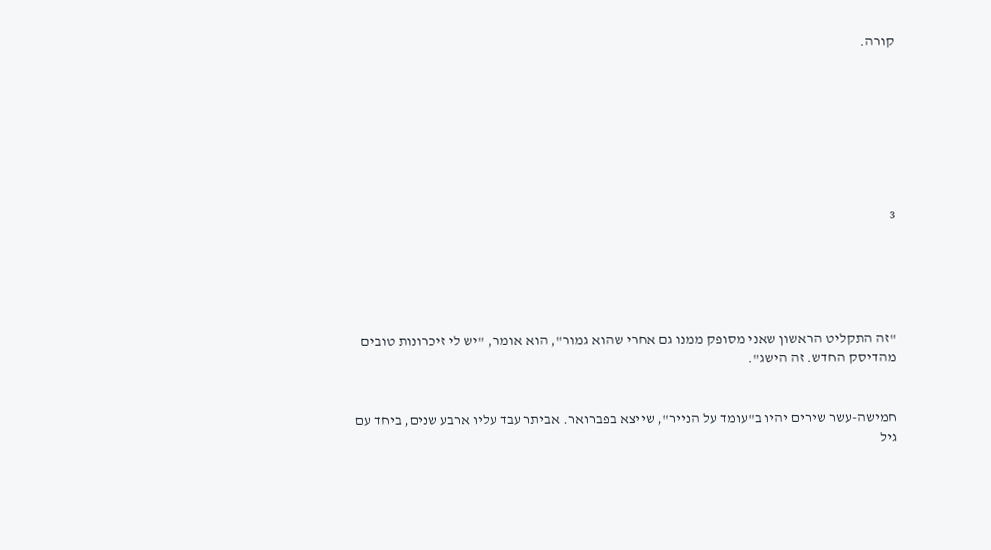קורה.








³





"זה התקליט הראשון שאני מסופק ממנו גם אחרי שהוא גמור", הוא אומר, "יש לי זיכרונות טובים מהדיסק החדש. זה הישג".


חמישה-עשר שירים יהיו ב"עומד על הנייר", שייצא בפברואר. אביתר עבד עליו ארבע שנים, ביחד עם גיל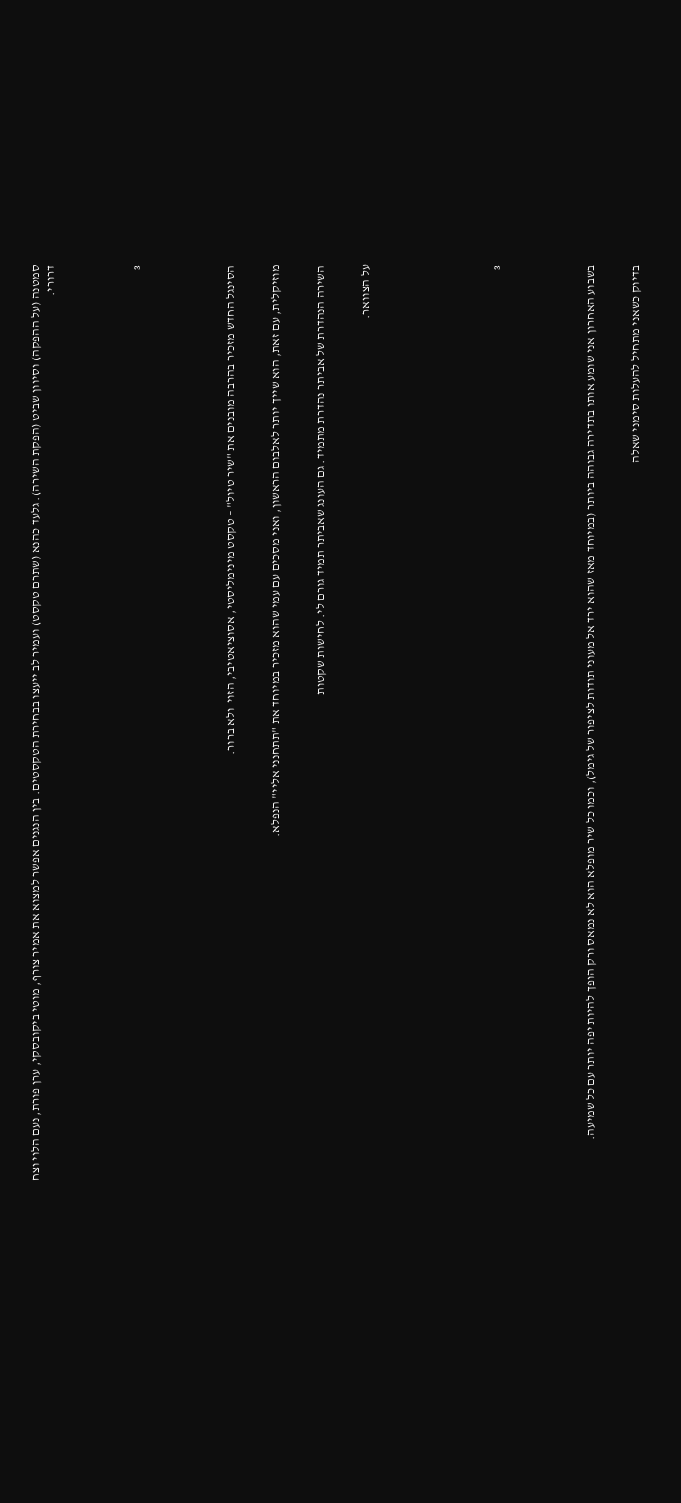סמטנה (על ההפקה) וסיוון שביט (הפקת השירה). גלעד כהנא (שתרם טקסט) ועמיר לב ייעצו בבחירת הטקסטים. בין הנגנים אפשר למצוא את אמיר צורף, מוטי ביקובסקי, ערן פורת, נעם הלוי וצח דרורי.





³





הסינגל החדש מזכיר בהרבה מובנים את "שיר טיול" – טקסט מינימליסטי, אסוציאטיבי, הזוי  ולא ברור.


מוזיקלית, עם זאת, הוא שייך יותר לאלבום הראשון, ואני מסכים עם עמי שהוא מזכיר במיוחד את "תתחנני אליי" הנפלא.


השירה הנהדרת של אביתר נהדרת מתמיד. גם העונג שאביתר תמיד גורם לי. לחישות שקטות


על הצוואר.








³





בשבוע האחרון אני שומע אותו בתדירה גבוהה ביותר (במיוחד מאז שהוא ירד אל מעוני תודות לציפור של גימל), וכמו כל שיר מופלא הוא לא נמאס ורק הופך להיות יפה יותר עם כל שמיעה.


בדיוק כשאני מתחיל להעלות סימני שאלה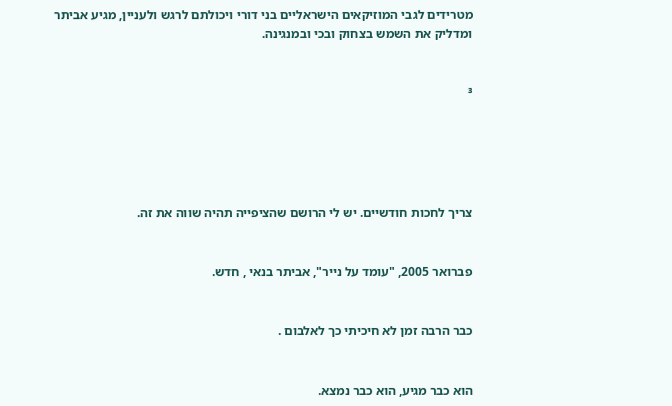מטרידים לגבי המוזיקאים הישראליים בני דורי ויכולתם לרגש ולעניין, מגיע אביתר ומדליק את השמש בצחוק ובכי ובמנגינה.


³





צריך לחכות חודשיים. יש לי הרושם שהציפייה תהיה שווה את זה.


פברואר 2005, "עומד על נייר", אביתר בנאי , חדש.


כבר הרבה זמן לא חיכיתי כך לאלבום .


הוא כבר מגיע, הוא כבר נמצא.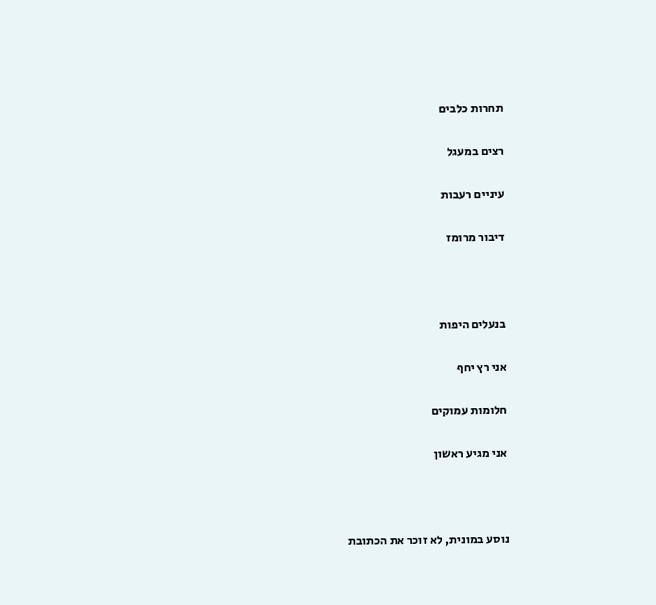תחרות כלבים


רצים במעגל


עיניים רעבות


דיבור מרומז





בנעלים היפות


אני רץ יחף


חלומות עמוקים


אני מגיע ראשון





נוסע במונית, לא זוכר את הכתובת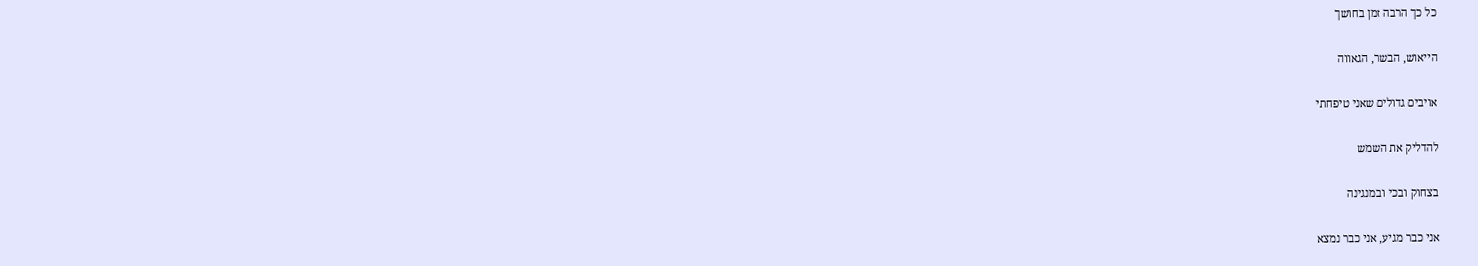כל כך הרבה זמן בחושך


הייאוש, הבשר, הגאווה


אויבים גדולים שאני טיפחתי


להדליק את השמש


בצחוק ובכי ובמנגינה


אני כבר מגיע, אני כבר נמצא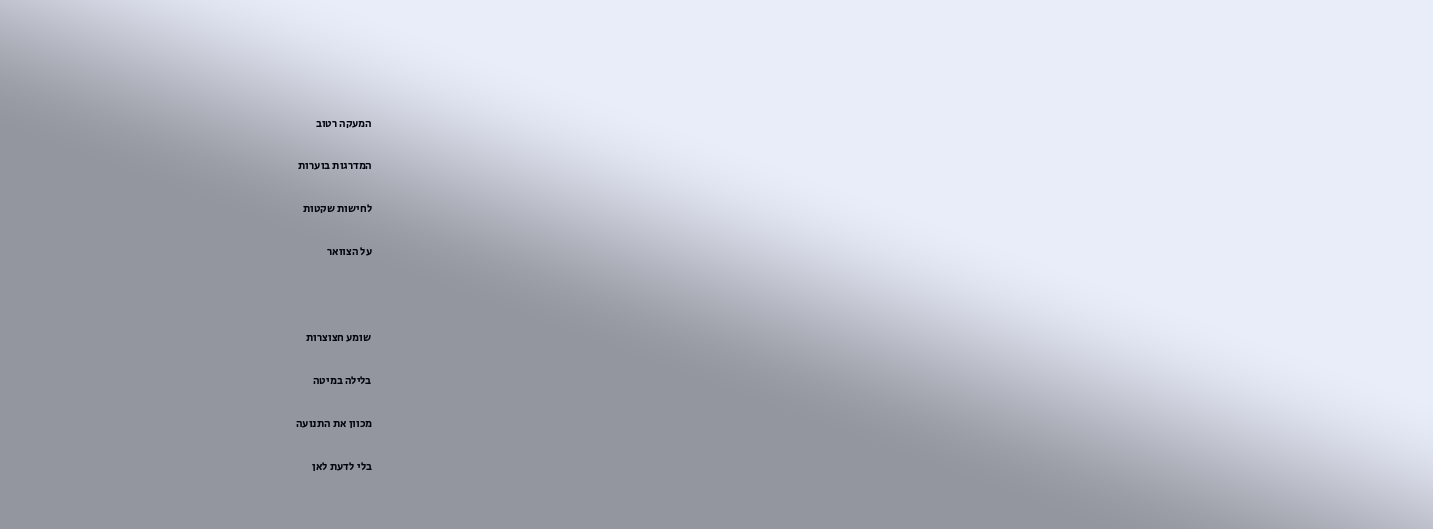המעקה רטוב


המדרגות בוערות


לחישות שקטות


על הצוואר





שומע חצוצרות


בלילה במיטה


מכוון את התנועה


בלי לדעת לאן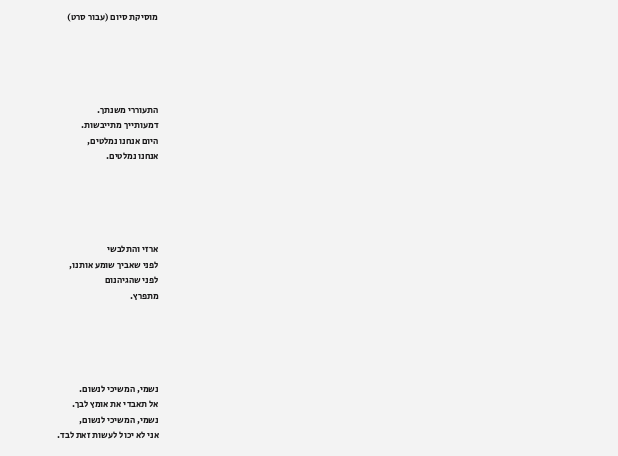מוסיקת סיום (עבור סרט)





התעוררי משנתך.
דמעותייך מתייבשות.
היום אנחנו נמלטים,
אנחנו נמלטים.





ארזי והתלבשי
לפני שאביך שומע אותנו,
לפני שהגיהנום
מתפרץ.





נשמי, המשיכי לנשום.
אל תאבדי את אומץ לבך.
נשמי, המשיכי לנשום,
אני לא יכול לעשות זאת לבד.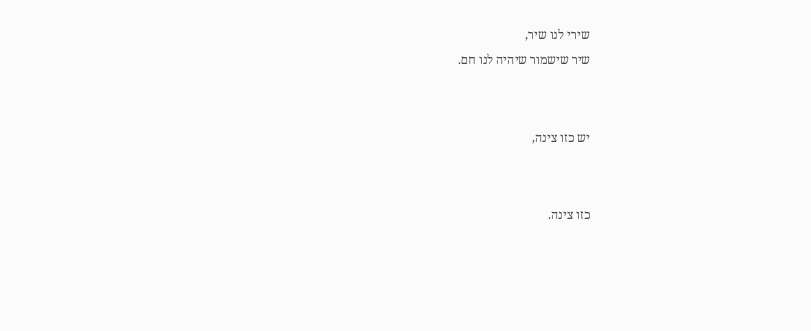שירי לנו שיר,
שיר שישמור שיהיה לנו חם.


יש כזו צינה,


כזו צינה.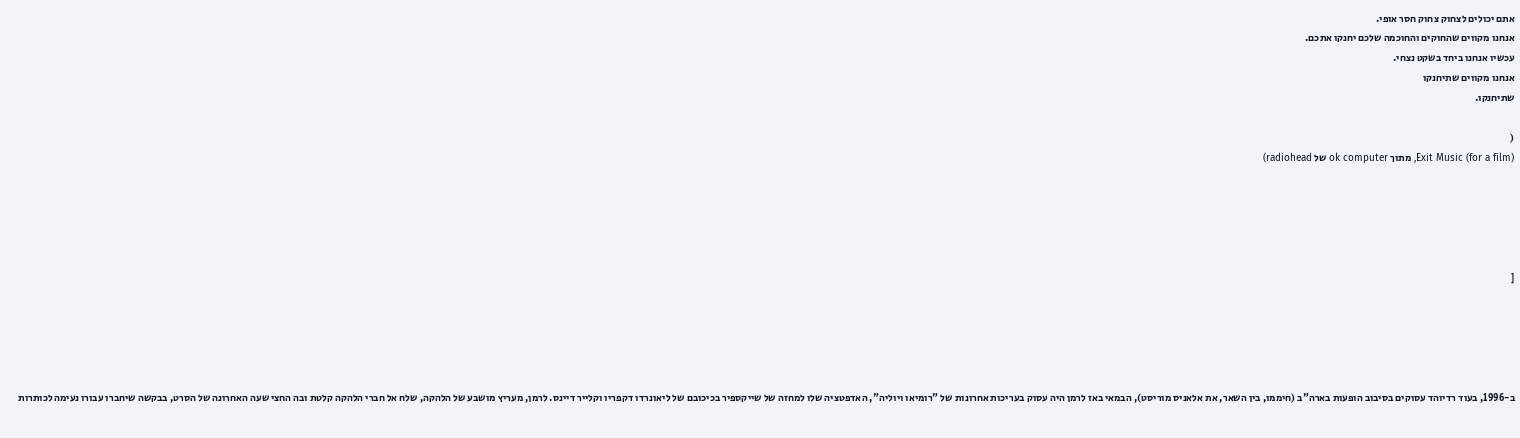אתם יכולים לצחוק צחוק חסר אופי.
אנחנו מקווים שהחוקים והחוכמה שלכם יחנקו אתכם.
עכשיו אנחנו ביחד בשקט נצחי.
אנחנו מקווים שתיחנקו
שתיחנקו.

(
Exit Music (for a film), מתוך ok computer של radiohead)





[





ב-1996, בעוד רדיוהד עסוקים בסיבוב הופעות בארה"ב (חיממו, בין השאר, את אלאניס מוריסט), הבמאי באז לרמן היה עסוק בעריכות אחרונות של "רומיאו ויוליה", האדפטציה שלו למחזה של שייקספיר בכיכובם של ליאונרדו דקפריו וקלייר דיינס. לרמן, מעריץ מושבע של הלהקה, שלח אל חברי הלהקה קלטת ובה החצי שעה האחרונה של הסרט, בבקשה שיחברו עבורו נעימה לכותרות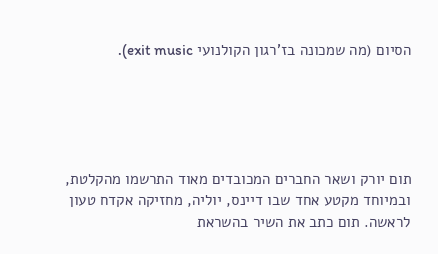הסיום (מה שמכונה בז'רגון הקולנועי exit music).





תום יורק ושאר החברים המכובדים מאוד התרשמו מהקלטת, ובמיוחד מקטע אחד שבו דיינס, יוליה, מחזיקה אקדח טעון לראשה. תום כתב את השיר בהשראת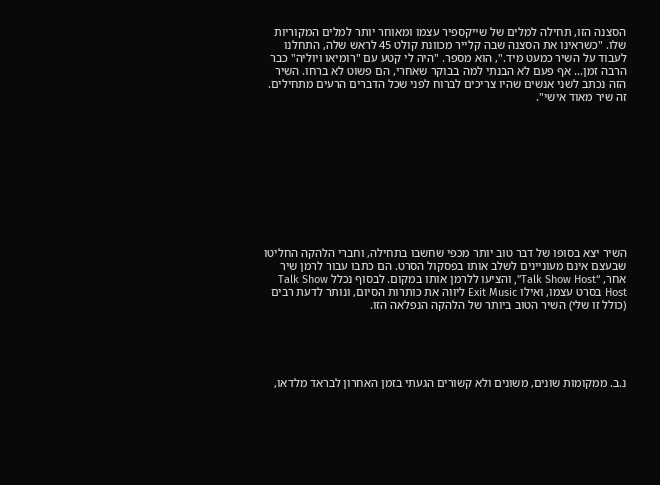הסצנה הזו, תחילה למלים של שייקספיר עצמו ומאוחר יותר למלים המקוריות שלו. "כשראינו את הסצנה שבה קלייר מכוונת קולט 45 לראש שלה, התחלנו לעבוד על השיר כמעט מיד.", הוא מספר. "היה לי קטע עם "רומיאו ויוליה" כבר הרבה זמן… אף פעם לא הבנתי למה בבוקר שאחרי, הם פשוט לא ברחו. השיר הזה נכתב לשני אנשים שהיו צריכים לברוח לפני שכל הדברים הרעים מתחילים. זה שיר מאוד אישי".











השיר יצא בסופו של דבר טוב יותר מכפי שחשבו בתחילה, וחברי הלהקה החליטו שבעצם אינם מעוניינים לשלב אותו בפסקול הסרט. הם כתבו עבור לרמן שיר אחר, “Talk Show Host”, והציעו ללרמן אותו במקום. לבסוף נכלל Talk Show Host בסרט עצמו, ואילו Exit Music ליווה את כותרות הסיום, ונותר לדעת רבים (כולל זו שלי) השיר הטוב ביותר של הלהקה הנפלאה הזו.





נ.ב. ממקומות שונים, משונים ולא קשורים הגעתי בזמן האחרון לבראד מלדאו,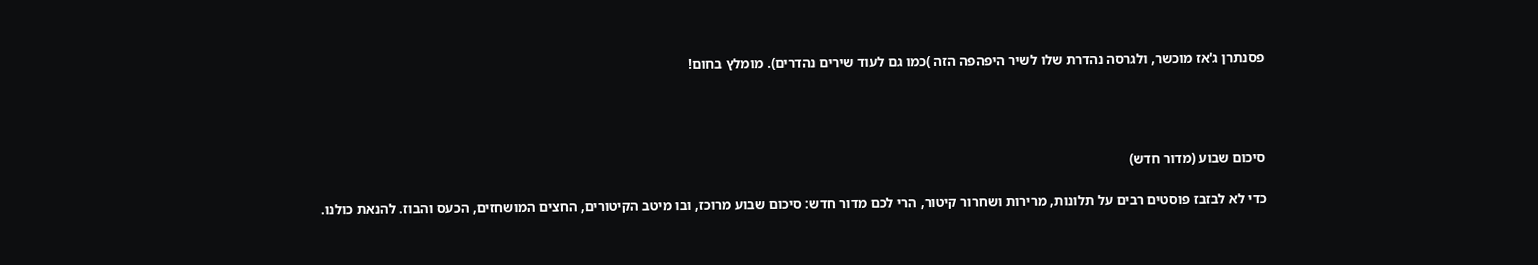פסנתרן ג'אז מוכשר, ולגרסה נהדרת שלו לשיר היפהפה הזה )כמו גם לעוד שירים נהדרים). מומלץ בחום!




סיכום שבוע (מדור חדש)

כדי לא לבזבז פוסטים רבים על תלונות, מרירות ושחרור קיטור, הרי לכם מדור חדש: סיכום שבוע מרוכז, ובו מיטב הקיטורים, החצים המושחזים, הכעס והבוז. להנאת כולנו.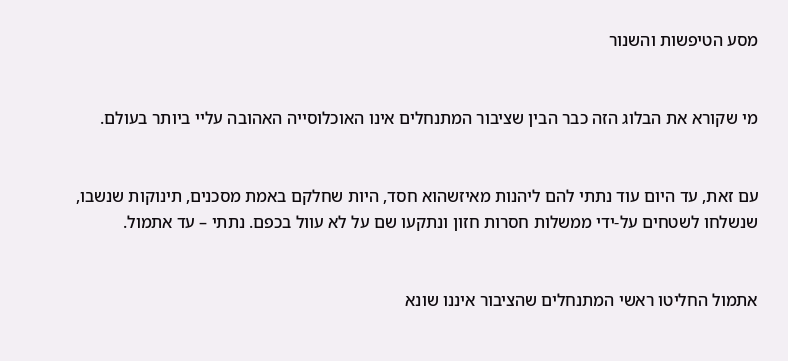מסע הטיפשות והשנור


מי שקורא את הבלוג הזה כבר הבין שציבור המתנחלים אינו האוכלוסייה האהובה עליי ביותר בעולם.


עם זאת, עד היום עוד נתתי להם ליהנות מאיזשהוא חסד, היות שחלקם באמת מסכנים, תינוקות שנשבו, שנשלחו לשטחים על-ידי ממשלות חסרות חזון ונתקעו שם על לא עוול בכפם. נתתי – עד אתמול.


אתמול החליטו ראשי המתנחלים שהציבור איננו שונא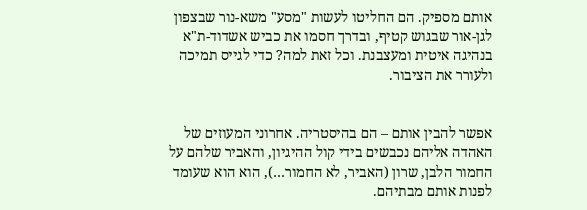אותם מספיק. הם החליטו לעשות "מסע" משא-נור שבצפון לגן-אור שבגוש קטיף, ובדרך חסמו את כביש אשדוד-ת"א בנהיגה איטית ומעצבנת. וכל זאת למה? כדי לגייס תמיכה ולעורר את הציבור.


אפשר להבין אותם – הם בהיסטריה. אחרוני המעוזים של האהדה אליהם נכבשים בידי קול ההיגיון, והאביר שלהם על החמור הלבן, שרון (האביר, לא החמור…), הוא הוא שעומד לפנות אותם מבתיהם.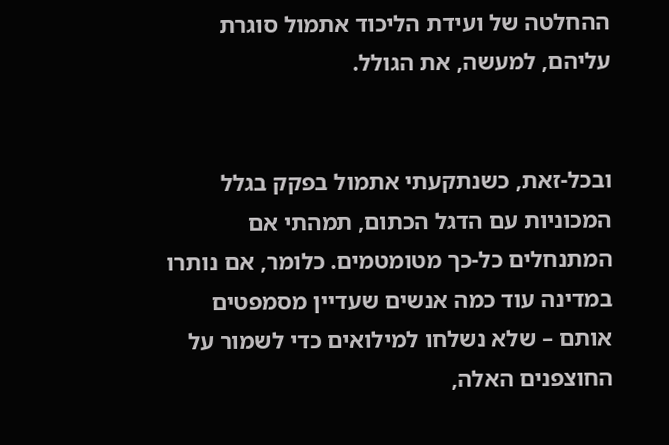ההחלטה של ועידת הליכוד אתמול סוגרת עליהם, למעשה, את הגולל.


ובכל-זאת, כשנתקעתי אתמול בפקק בגלל המכוניות עם הדגל הכתום, תמהתי אם המתנחלים כל-כך מטומטמים. כלומר, אם נותרו במדינה עוד כמה אנשים שעדיין מסמפטים אותם – שלא נשלחו למילואים כדי לשמור על החוצפנים האלה,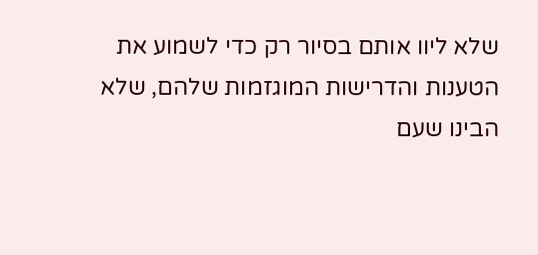שלא ליוו אותם בסיור רק כדי לשמוע את הטענות והדרישות המוגזמות שלהם, שלא הבינו שעם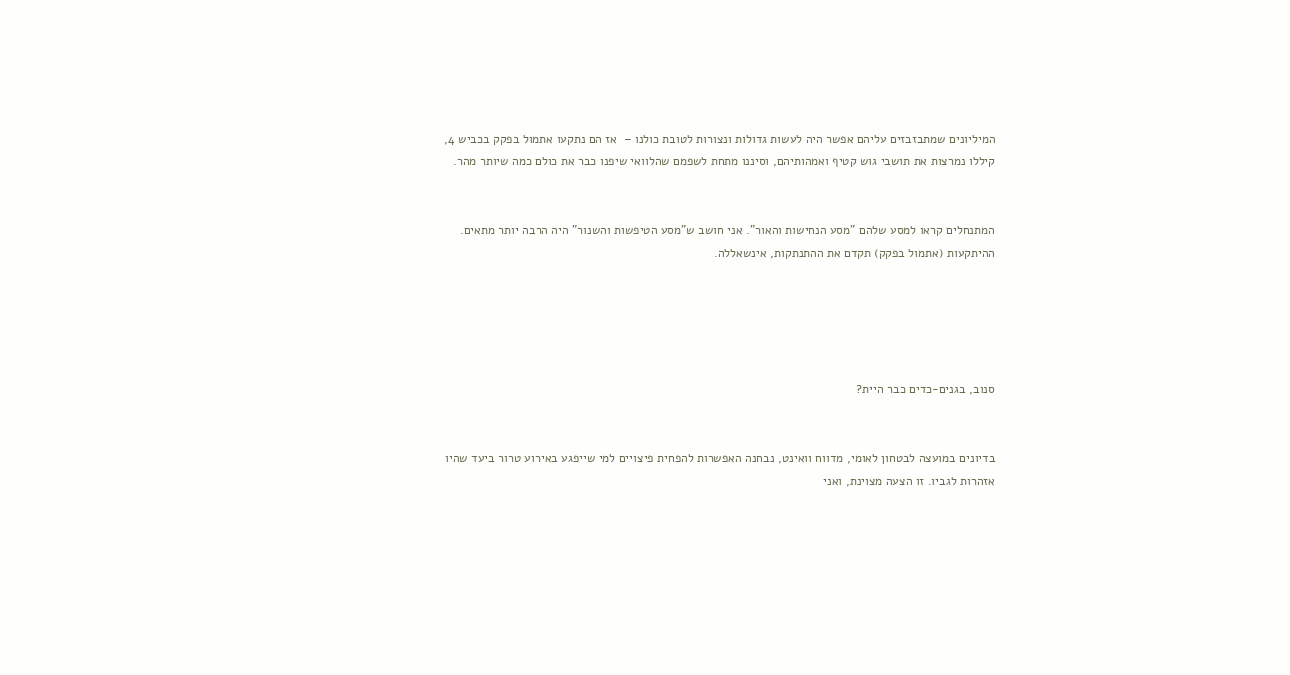המיליונים שמתבזבזים עליהם אפשר היה לעשות גדולות ונצורות לטובת כולנו –  אז הם נתקעו אתמול בפקק בכביש 4, קיללו נמרצות את תושבי גוש קטיף ואמהותיהם, וסיננו מתחת לשפמם שהלוואי שיפנו כבר את כולם כמה שיותר מהר.


המתנחלים קראו למסע שלהם "מסע הנחישות והאור". אני חושב ש"מסע הטיפשות והשנור" היה הרבה יותר מתאים. ההיתקעות (אתמול בפקק) תקדם את ההתנתקות, אינשאללה.





סנוב, בגנים-כדים כבר היית?


בדיונים במועצה לבטחון לאומי, מדווח וואינט, נבחנה האפשרות להפחית פיצויים למי שייפגע באירוע טרור ביעד שהיו אזהרות לגביו. זו הצעה מצוינת, ואני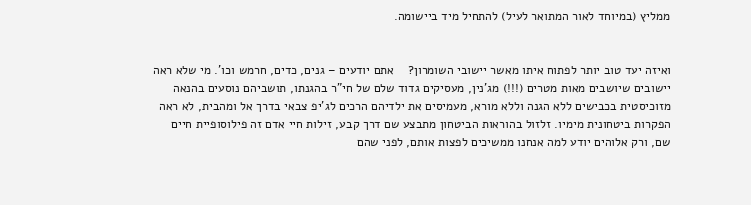ממליץ (במיוחד לאור המתואר לעיל) להתחיל מיד ביישומה.


ואיזה יעד טוב יותר לפתוח איתו מאשר יישובי השומרון?    אתם יודעים – גנים, כדים, חרמש וכו'. מי שלא ראה יישובים שיושבים מאות מטרים (!!!) מג'נין, מעסיקים גדוד שלם של חי"ר בהגנתו, תושביהם נוסעים בהנאה מזוכיסטית בכבישים ללא הגנה וללא מורא, מעמיסים את ילדיהם הרכים לג'יפ צבאי בדרך אל ומהבית, לא ראה הפקרות ביטחונית מימיו. זלזול בהוראות הביטחון מתבצע שם דרך קבע, זילות חיי אדם זה פילוסופיית חיים שם, ורק אלוהים יודע למה אנחנו ממשיכים לפצות אותם, לפני שהם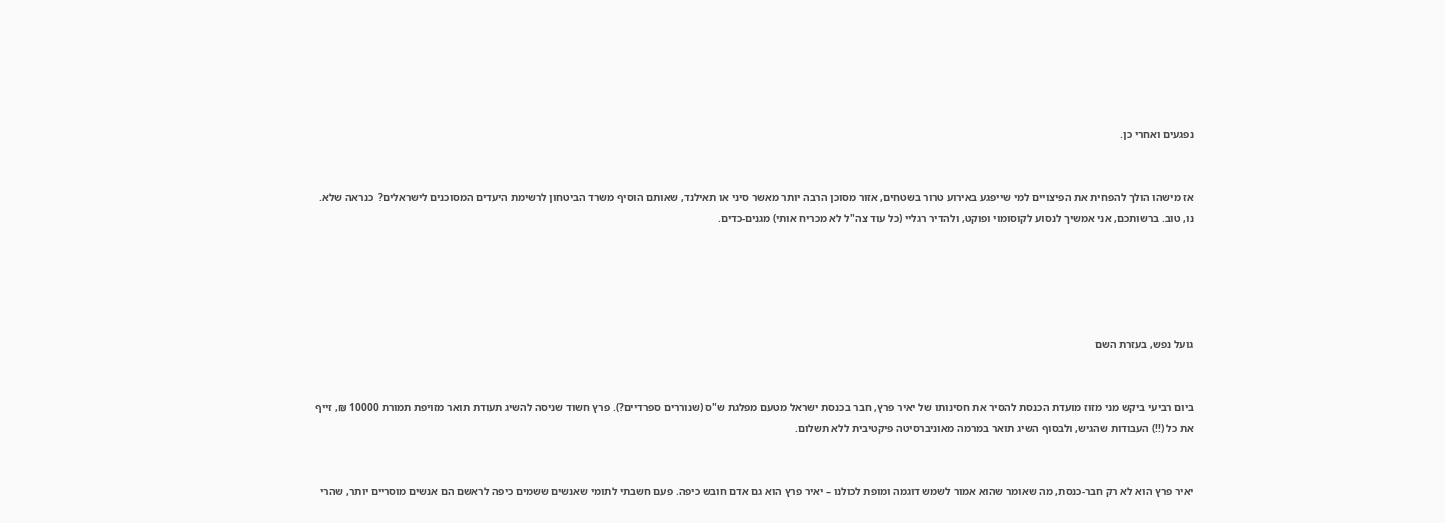נפגעים ואחרי כן.


אז מישהו הולך להפחית את הפיצויים למי שייפגע באירוע טרור בשטחים, אזור מסוכן הרבה יותר מאשר סיני או תאילנד, שאותם הוסיף משרד הביטחון לרשימת היעדים המסוכנים לישראלים?  כנראה שלא. נו, טוב. ברשותכם, אני אמשיך לנסוע לקוסומוי ופוקט, ולהדיר רגליי (כל עוד צה"ל לא מכריח אותי) מגנים-כדים.





גועל נפש, בעזרת השם


ביום רביעי ביקש מני מזוז מועדת הכנסת להסיר את חסינותו של יאיר פרץ, חבר בכנסת ישראל מטעם מפלגת ש"ס (שנוררים ספרדיים?). פרץ חשוד שניסה להשיג תעודת תואר מזויפת תמורת 10000 ₪, זייף את כל (!!) העבודות שהגיש, ולבסוף השיג תואר במרמה מאוניברסיטה פיקטיבית ללא תשלום.


יאיר פרץ הוא לא רק חבר-כנסת, מה שאומר שהוא אמור לשמש דוגמה ומופת לכולנו – יאיר פרץ הוא גם אדם חובש כיפה. פעם חשבתי לתומי שאנשים ששמים כיפה לראשם הם אנשים מוסריים יותר, שהרי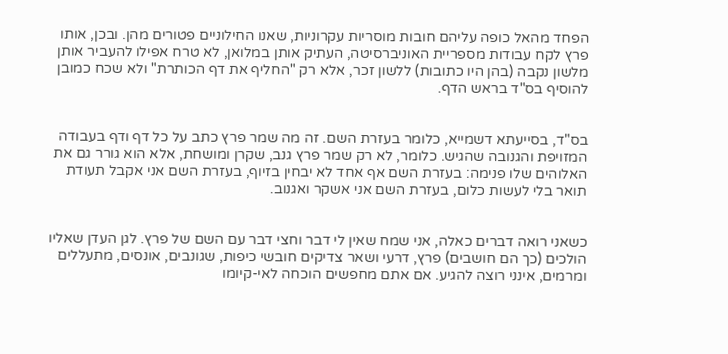הפחד מהאל כופה עליהם חובות מוסריות עקרוניות, שאנו החילוניים פטורים מהן. ובכן, אותו פרץ לקח עבודות מספריית האוניברסיטה, העתיק אותן במלואן, לא טרח אפילו להעביר אותן מלשון נקבה (בהן היו כתובות) ללשון זכר, אלא רק "החליף את דף הכותרת" ולא שכח כמובן להוסיף בס"ד בראש הדף.


בס"ד, בסייעתא דשמייא, כלומר בעזרת השם. זה מה שמר פרץ כתב על כל דף ודף בעבודה המזויפת והגנובה שהגיש. כלומר, לא רק שמר פרץ גנב, שקרן ומושחת, אלא הוא גורר גם את האלוהים שלו פנימה: בעזרת השם אף אחד לא יבחין בזיוף, בעזרת השם אני אקבל תעודת תואר בלי לעשות כלום, בעזרת השם אני אשקר ואגנוב.


כשאני רואה דברים כאלה, אני שמח שאין לי דבר וחצי דבר עם השם של פרץ. לגן העדן שאליו הולכים (כך הם חושבים) פרץ, דרעי ושאר צדיקים חובשי כיפות, שגונבים, אונסים, מתעללים ומרמים, אינני רוצה להגיע. אם אתם מחפשים הוכחה לאי-קיומו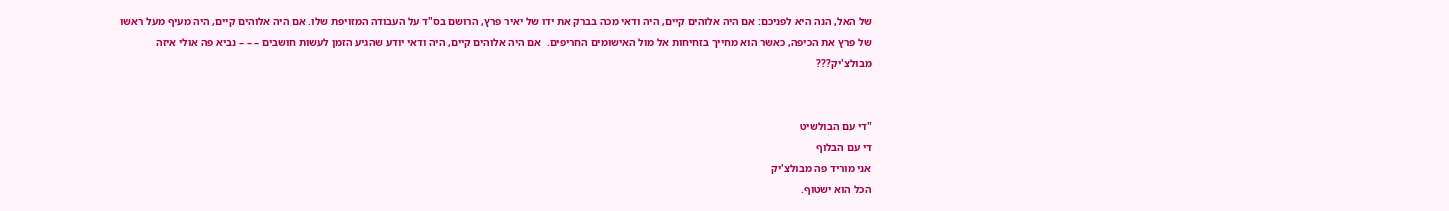של האל, הנה היא לפניכם: אם היה אלוהים קיים, היה ודאי מכה בברק את ידו של יאיר פרץ, הרושם בס"ד על העבודה המזויפת שלו. אם היה אלוהים קיים, היה מעיף מעל ראשו של פרץ את הכיפה, כאשר הוא מחייך בזחיחות אל מול האישומים החריפים.  אם היה אלוהים קיים, היה ודאי יודע שהגיע הזמן לעשות חושבים – – – נביא פה אולי איזה מבולצ'יק???


"די עם הבולשיט
די עם הבלוף
אני מוריד פה מבולצ'יק
הכל הוא ישטוף.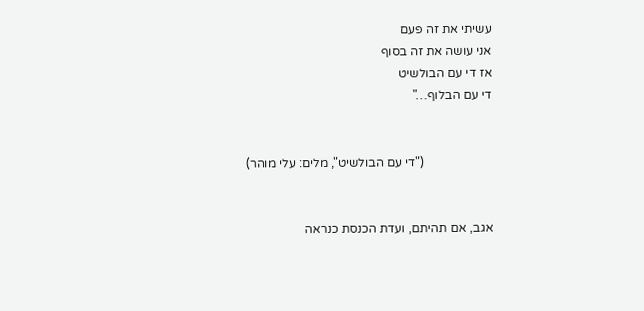עשיתי את זה פעם
אני עושה את זה בסוף
אז די עם הבולשיט
די עם הבלוף…"


                      ("די עם הבולשיט", מלים: עלי מוהר)


אגב, אם תהיתם, ועדת הכנסת כנראה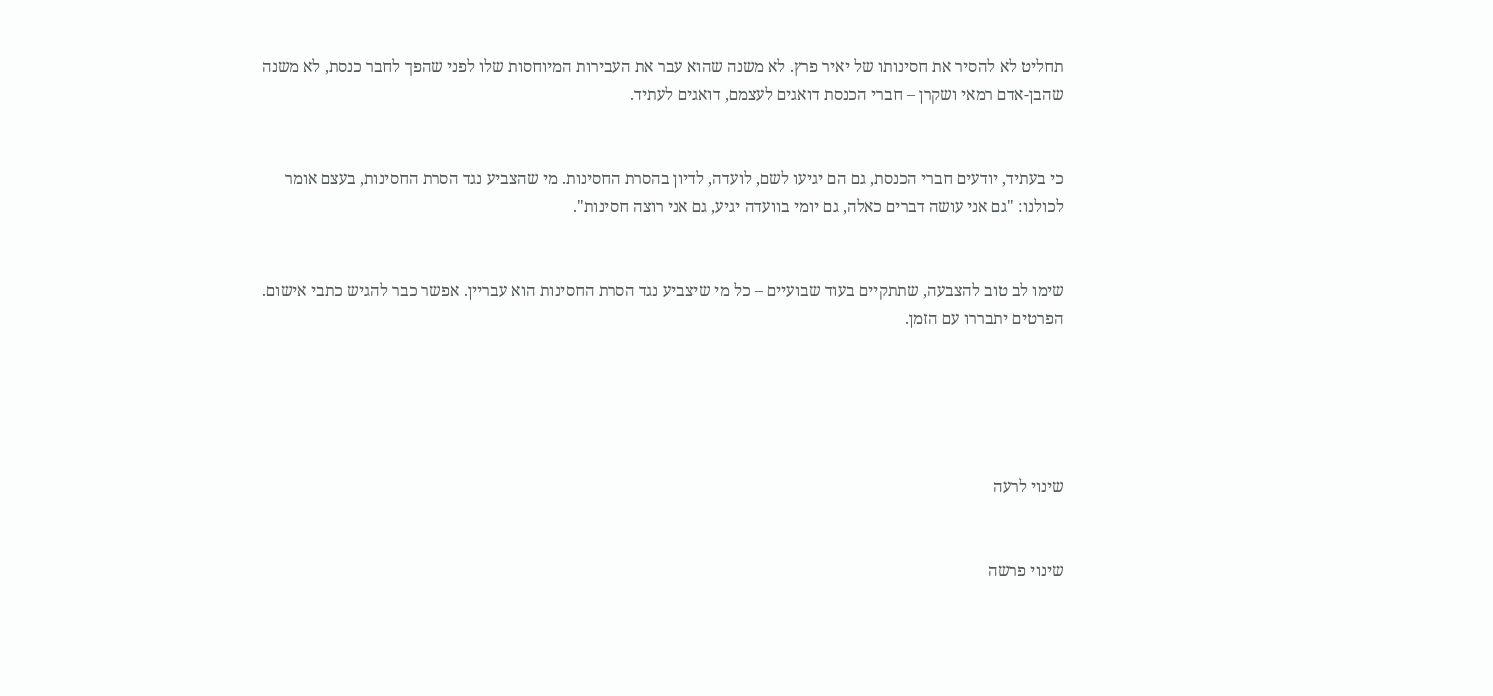תחליט לא להסיר את חסינותו של יאיר פרץ. לא משנה שהוא עבר את העבירות המיוחסות שלו לפני שהפך לחבר כנסת, לא משנה שהבן-אדם רמאי ושקרן – חברי הכנסת דואגים לעצמם, דואגים לעתיד.


כי בעתיד, יודעים חברי הכנסת, גם הם יגיעו לשם, לועדה, לדיון בהסרת החסינות. מי שהצביע נגד הסרת החסינות, בעצם אומר לכולנו: "גם אני עושה דברים כאלה, גם יומי בוועדה יגיע, גם אני רוצה חסינות".


שימו לב טוב להצבעה, שתתקיים בעוד שבועיים – כל מי שיצביע נגד הסרת החסינות הוא עבריין. אפשר כבר להגיש כתבי אישום. הפרטים יתבררו עם הזמן.





שינוי לרעה


שינוי פרשה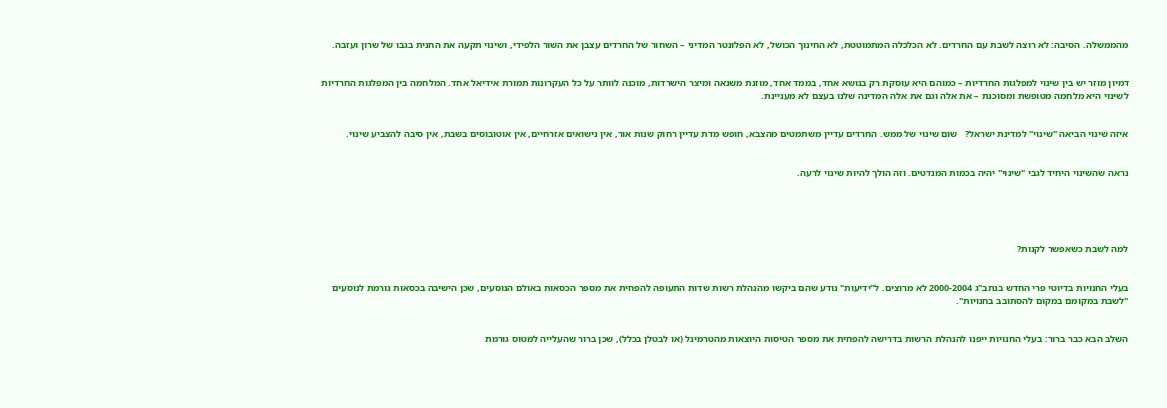מהממשלה. הסיבה: לא רוצה לשבת עם החרדים. לא הכלכלה המתמוטטת, לא החינוך הכושל, לא הפלונטר המדיני – השחור של החרדים עצבן את השור הלפידי, ושינוי תקעה את החנית בגבו של שרון ועזבה.


דמיון מוזר יש בין שינוי למפלגות החרדיות – כמוהם היא עוסקת רק בנושא אחד, בממד אחד, מוזנת משנאה ומיצר הישרדות, מוכנה לוותר על כל העקרונות תמורת אידיאל אחד. המלחמה בין המפלגות החרדיות לשינוי היא מלחמה מטופשת ומסוכנת – את אלה וגם את אלה המדינה שלנו בעצם לא מעניינת.


איזה שינוי הביאה "שינוי" למדינת ישראל?   שום שינוי של ממש. החרדים עדיין משתמטים מהצבא, חופש מדת עדיין רחוק שנות אור, אין נישואים אזרחיים, אין אוטובוסים בשבת, אין סיבה להצביע שינוי.


נראה שהשינוי היחיד לגבי "שינוי" יהיה בכמות המנדטים. וזה הולך להיות שינוי לרעה.





למה לשבת כשאפשר לקנות?


בעלי החנויות בדיוטי פרי החדש בנתב"ג 2000-2004 לא מרוצים. ל"ידיעות" נודע שהם ביקשו מהנהלת רשות שדות התעופה להפחית את מספר הכסאות באולם הנוסעים, שכן הישיבה בכסאות גורמת לנוסעים "לשבת במקומם במקום להסתובב בחנויות".


השלב הבא כבר ברור: בעלי החנויות ייפנו להנהלת הרשות בדרישה להפחית את מספר הטיסות היוצאות מהטרמינל (או לבטלן בכלל), שכן ברור שהעלייה למטוס גורמת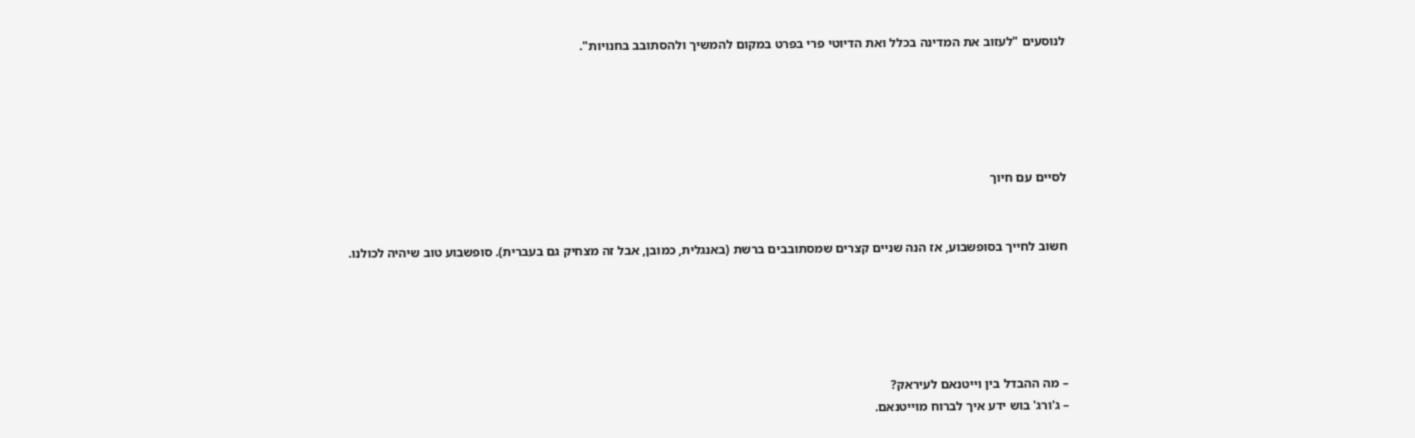לנוסעים "לעזוב את המדינה בכלל ואת הדיוטי פרי בפרט במקום להמשיך ולהסתובב בחנויות".





לסיים עם חיוך


חשוב לחייך בסופשבוע, אז הנה שניים קצרים שמסתובבים ברשת (באנגלית, כמובן, אבל זה מצחיק גם בעברית). סופשבוע טוב שיהיה לכולנו.





– מה ההבדל בין וייטנאם לעיראק?
– ג'ורג' בוש ידע איך לברוח מוייטנאם.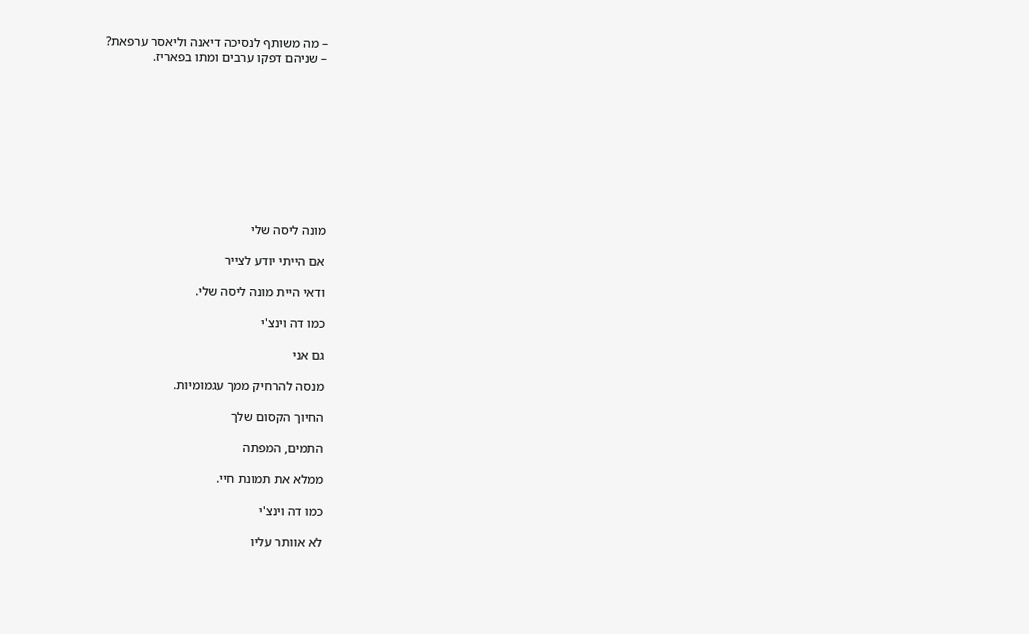– מה משותף לנסיכה דיאנה וליאסר ערפאת?
– שניהם דפקו ערבים ומתו בפאריז.










מונה ליסה שלי

אם הייתי יודע לצייר

ודאי היית מונה ליסה שלי.

כמו דה וינצ'י

גם אני

מנסה להרחיק ממך עגמומיות.

החיוך הקסום שלך

התמים, המפתה

ממלא את תמונת חיי.

כמו דה וינצ'י

לא אוותר עליו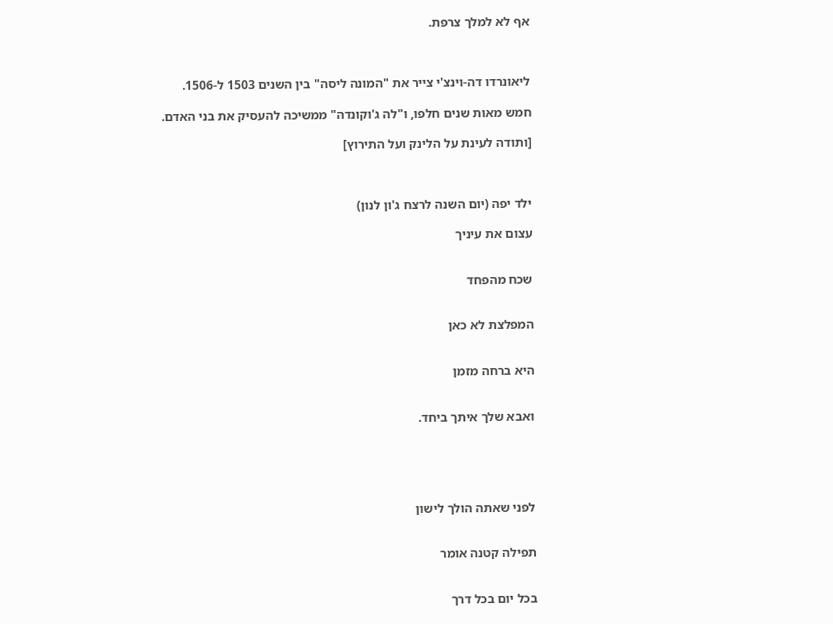אף לא למלך צרפת.



ליאונרדו דה-וינצ'י צייר את "המונה ליסה" בין השנים 1503 ל-1506.

חמש מאות שנים חלפו, ו"לה ג'וקונדה" ממשיכה להעסיק את בני האדם.

[ותודה לעינת על הלינק ועל התירוץ]



ילד יפה (יום השנה לרצח ג'ון לנון)

עצום את עיניך


שכח מהפחד


המפלצת לא כאן


היא ברחה מזמן


ואבא שלך איתך ביחד.





לפני שאתה הולך לישון


תפילה קטנה אומר


בכל יום בכל דרך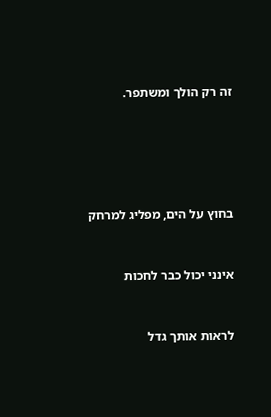זה רק הולך ומשתפר.





בחוץ על הים, מפליג למרחק


אינני יכול כבר לחכות


לראות אותך גדל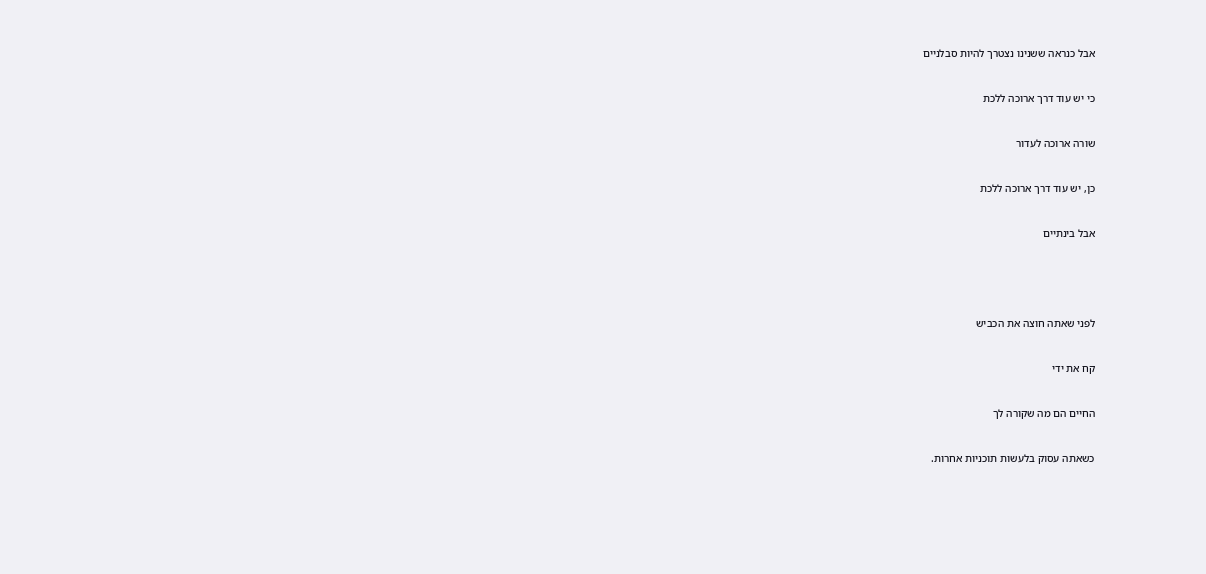אבל כנראה ששנינו נצטרך להיות סבלניים


כי יש עוד דרך ארוכה ללכת


שורה ארוכה לעדור


כן, יש עוד דרך ארוכה ללכת


אבל בינתיים





לפני שאתה חוצה את הכביש


קח את ידי


החיים הם מה שקורה לך


כשאתה עסוק בלעשות תוכניות אחרות.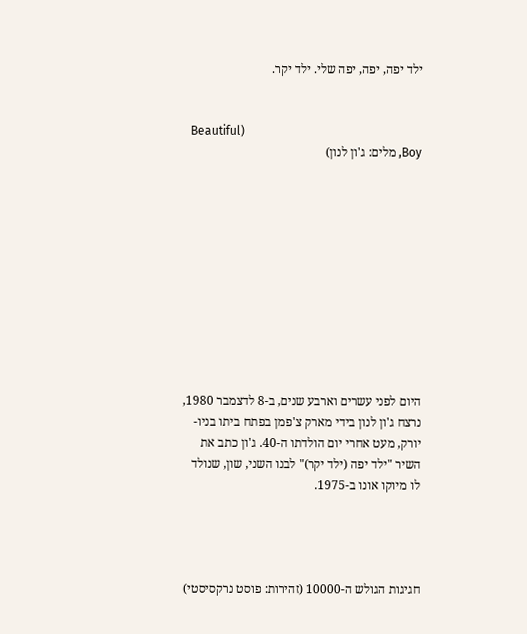ילד יפה, יפה, יפה שלי. ילד יקר.


                                                           (Beautiful Boy, מלים: ג'ון לנון)











היום לפני עשרים וארבע שנים, ב-8 לדצמבר 1980, נרצח ג'ון לנון בידי מארק צ'פמן בפתח ביתו בניו-יורק, מעט אחרי יום הולדתו ה-40. ג'ון כתב את השיר "ילד יפה (ילד יקר)" לבנו השני, שון, שנולד לו מיוקו אונו ב-1975.




חגיגות הגולש ה-10000 (זהירות: פוסט נרקסיסטי)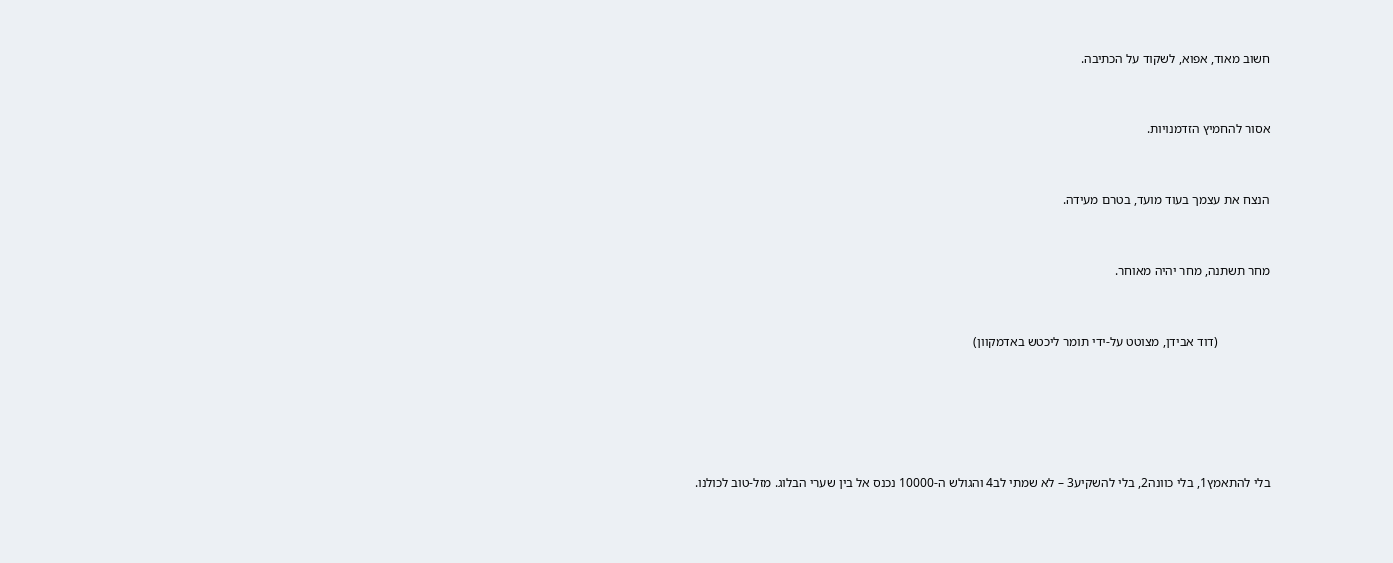חשוב מאוד, אפוא, לשקוד על הכתיבה.


אסור להחמיץ הזדמנויות.


הנצח את עצמך בעוד מועד, בטרם מעידה.


מחר תשתנה, מחר יהיה מאוחר.


                (דוד אבידן, מצוטט על-ידי תומר ליכטש באדמקוון)





בלי להתאמץ1, בלי כוונה2, בלי להשקיע3 – לא שמתי לב4 והגולש ה-10000 נכנס אל בין שערי הבלוג. מזל-טוב לכולנו.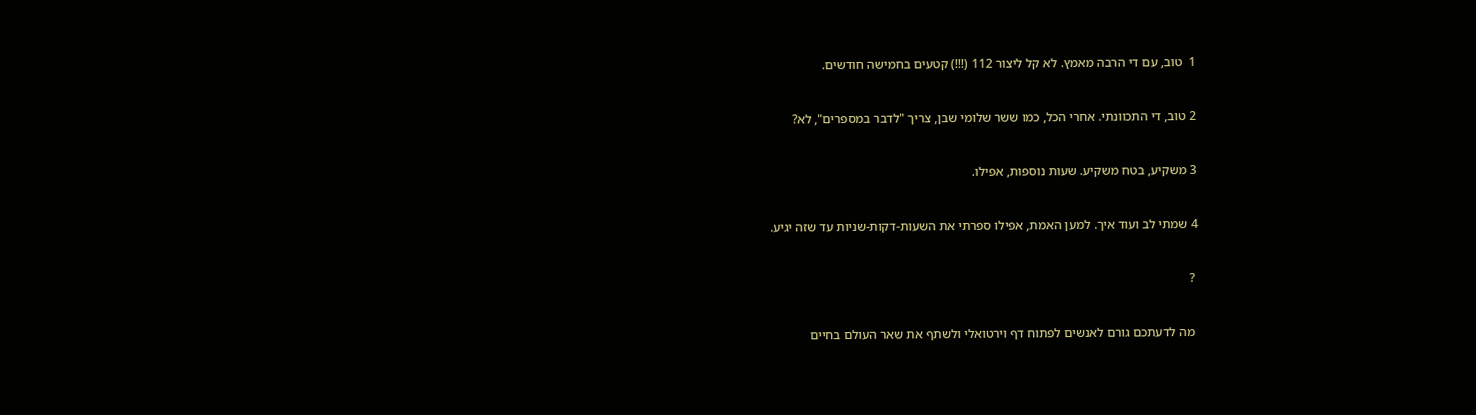1  טוב, עם די הרבה מאמץ. לא קל ליצור 112 (!!!) קטעים בחמישה חודשים.


2 טוב, די התכוונתי. אחרי הכל, כמו ששר שלומי שבן, צריך "לדבר במספרים", לא?


3 משקיע, בטח משקיע. שעות נוספות, אפילו.


4 שמתי לב ועוד איך. למען האמת, אפילו ספרתי את השעות-דקות-שניות עד שזה יגיע.


 ?


 מה לדעתכם גורם לאנשים לפתוח דף וירטואלי ולשתף את שאר העולם בחיים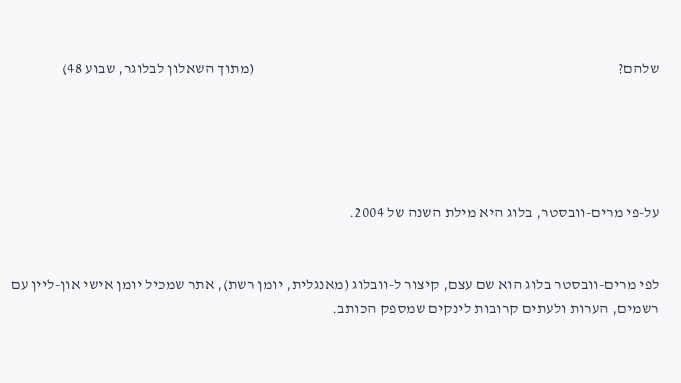שלהם?                                                                                                                      (מתוך השאלון לבלוגר, שבוע 48)





על-פי מרים-וובסטר, בלוג היא מילת השנה של 2004.


לפי מרים-וובסטר בלוג הוא שם עצם, קיצור ל-וובלוג (מאנגלית, יומן רשת), אתר שמכיל יומן אישי און-ליין עם רשמים, הערות ולעתים קרובות לינקים שמספק הכותב.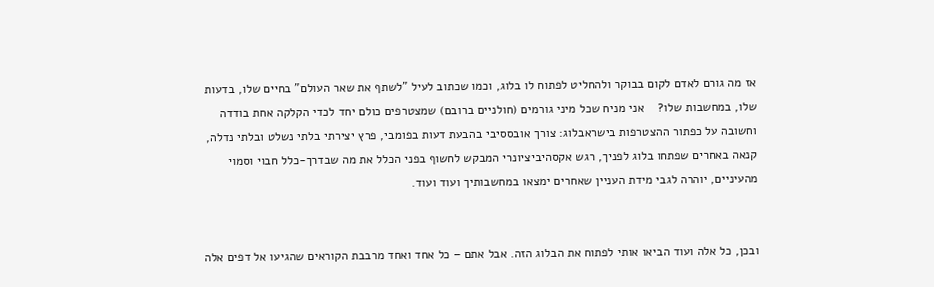אז מה גורם לאדם לקום בבוקר ולהחליט לפתוח לו בלוג, וכמו שכתוב לעיל "לשתף את שאר העולם" בחיים שלו, בדעות שלו, במחשבות שלו?    אני מניח שכל מיני גורמים (חולניים ברובם) שמצטרפים כולם יחד לכדי הקלקה אחת בודדה וחשובה על כפתור ההצטרפות בישראבלוג: צורך אובססיבי בהבעת דעות בפומבי, פרץ יצירתי בלתי נשלט ובלתי נדלה, קנאה באחרים שפתחו בלוג לפניך, רגש אקסהיביציונרי המבקש לחשוף בפני הכלל את מה שבדרך-כלל חבוי וסמוי מהעיניים, יוהרה לגבי מידת העניין שאחרים ימצאו במחשבותיך ועוד ועוד.


ובכן, כל אלה ועוד הביאו אותי לפתוח את הבלוג הזה. אבל אתם – כל אחד ואחד מרבבת הקוראים שהגיעו אל דפים אלה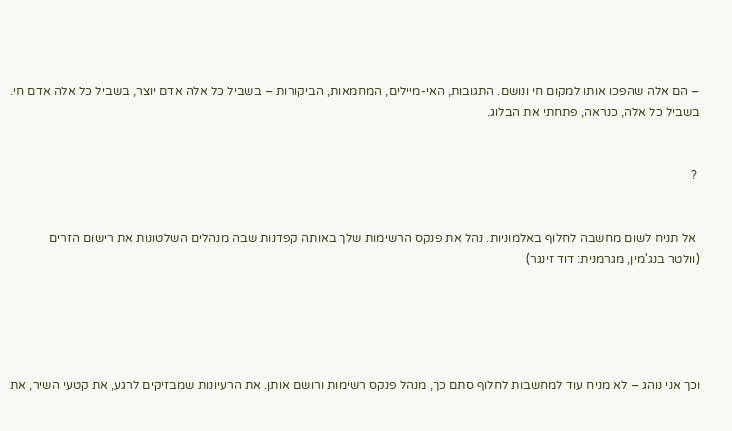– הם אלה שהפכו אותו למקום חי ונושם. התגובות, האי-מיילים, המחמאות, הביקורות – בשביל כל אלה אדם יוצר, בשביל כל אלה אדם חי. בשביל כל אלה, כנראה, פתחתי את הבלוג.


 ?


 אל תניח לשום מחשבה לחלוף באלמוניות. נהל את פנקס הרשימות שלך באותה קפדנות שבה מנהלים השלטונות את רישום הזרים                                                                                            (וולטר בנג'מין, מגרמנית: דוד זינגר)





וכך אני נוהג – לא מניח עוד למחשבות לחלוף סתם כך, מנהל פנקס רשימות ורושם אותן. את הרעיונות שמבזיקים לרגע, את קטעי השיר, את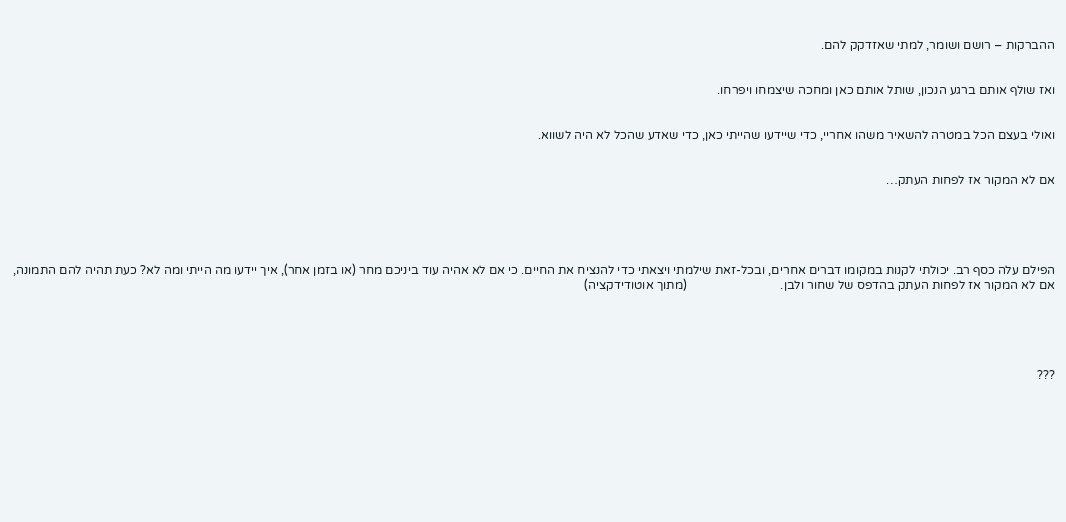ההברקות – רושם ושומר, למתי שאזדקק להם.


ואז שולף אותם ברגע הנכון, שותל אותם כאן ומחכה שיצמחו ויפרחו.


ואולי בעצם הכל במטרה להשאיר משהו אחריי, כדי שיידעו שהייתי כאן, כדי שאדע שהכל לא היה לשווא.


אם לא המקור אז לפחות העתק…





הפילם עלה כסף רב. יכולתי לקנות במקומו דברים אחרים, ובכל-זאת שילמתי ויצאתי כדי להנציח את החיים. כי אם לא אהיה עוד ביניכם מחר (או בזמן אחר), איך יידעו מה הייתי ומה לא? כעת תהיה להם התמונה, אם לא המקור אז לפחות העתק בהדפס של שחור ולבן.                              (מתוך אוטודידקציה)





???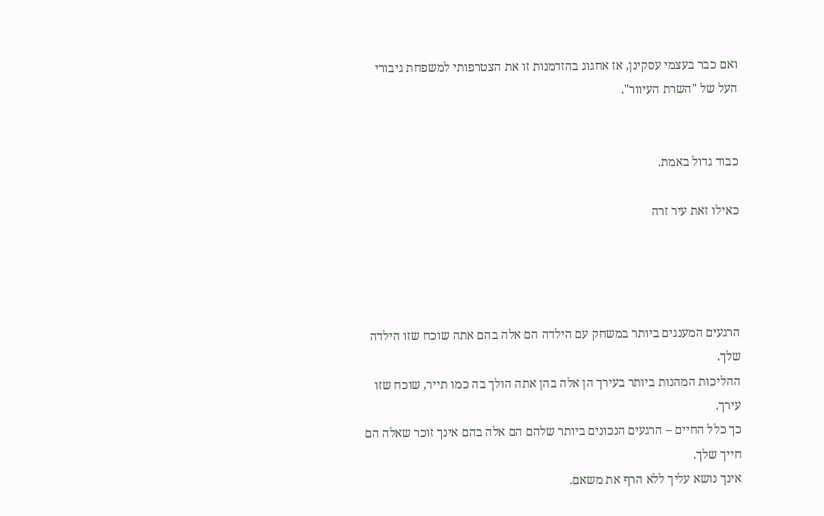ואם כבר בעצמי עסקינן, אז אחגוג בהזדמנות זו את הצטרפותי למשפחת גיבורי העל של "השרת העיוור".


כבוד גדול באמת.

כאילו זאת עיר זרה




הרגעים המענגים ביותר במשחק עם הילדה הם אלה בהם אתה שוכח שזו הילדה שלך.
ההליכות המהנות ביותר בעירך הן אלה בהן אתה הולך בה כמו תייר, שוכח שזו עירך.
כך כלל החיים – הרגעים הנכונים ביותר שלהם הם אלה בהם אינך זוכר שאלה הם חייך שלך.
אינך נושא עליך ללא הרף את משאם.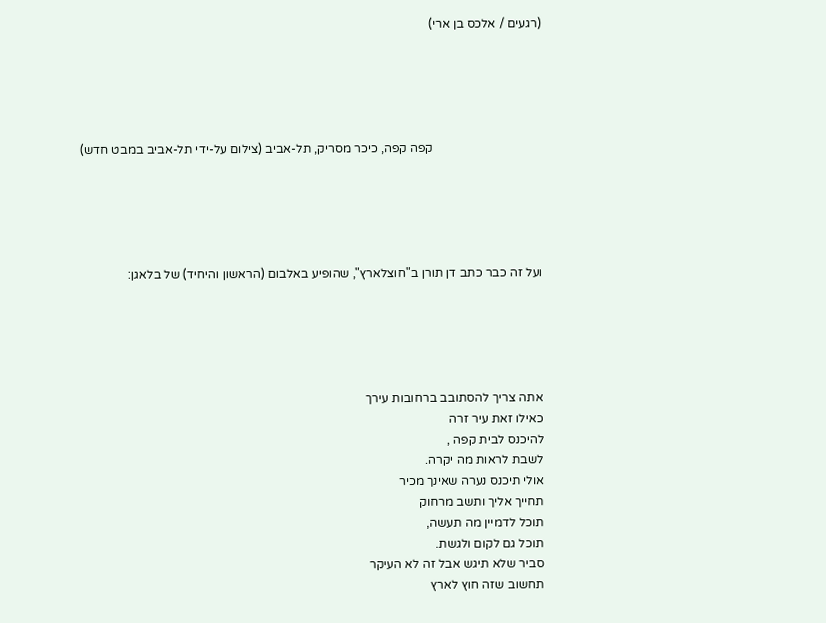(רגעים / אלכס בן ארי)





                                   קפה קפה, כיכר מסריק, תל-אביב (צילום על-ידי תל-אביב במבט חדש)





ועל זה כבר כתב דן תורן ב"חוצלארץ", שהופיע באלבום (הראשון והיחיד) של בלאגן:





אתה צריך להסתובב ברחובות עירך
כאילו זאת עיר זרה
להיכנס לבית קפה ,
לשבת לראות מה יקרה.
אולי תיכנס נערה שאינך מכיר
תחייך אליך ותשב מרחוק
תוכל לדמיין מה תעשה,
תוכל גם לקום ולגשת.
סביר שלא תיגש אבל זה לא העיקר
תחשוב שזה חוץ לארץ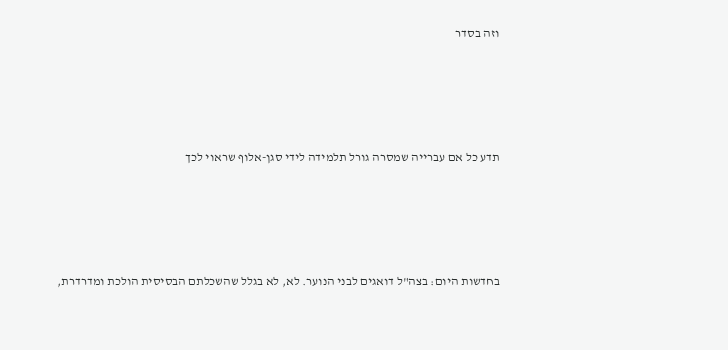וזה בסדר




תדע כל אם עברייה שמסרה גורל תלמידה לידי סגן-אלוף שראוי לכך




בחדשות היום: בצה"ל דואגים לבני הנוער. לא, לא בגלל שהשכלתם הבסיסית הולכת ומדרדרת,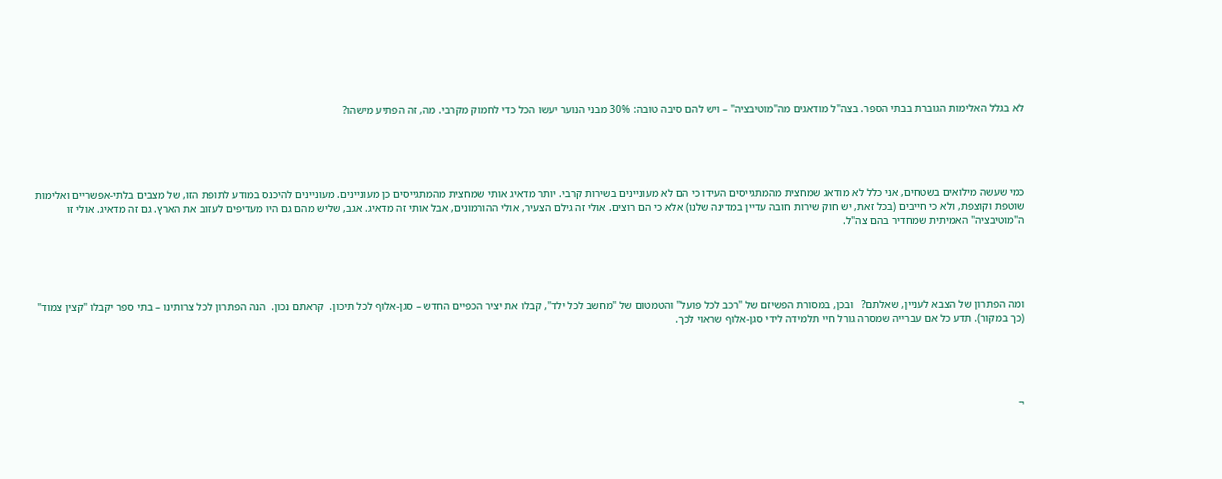לא בגלל האלימות הגוברת בבתי הספר. בצה"ל מודאגים מה"מוטיבציה" – ויש להם סיבה טובה: 30% מבני הנוער יעשו הכל כדי לחמוק מקרבי. מה, זה הפתיע מישהו?





כמי שעשה מילואים בשטחים, אני כלל לא מודאג שמחצית מהמתגייסים העידו כי הם לא מעוניינים בשירות קרבי. יותר מדאיג אותי שמחצית מהמתגייסים כן מעוניינים. מעוניינים להיכנס במודע לתופת הזו, של מצבים בלתי-אפשריים ואלימות שוטפת וקוצפת, ולא כי חייבים (בכל זאת, יש חוק שירות חובה עדיין במדינה שלנו) אלא כי הם רוצים. אולי זה גילם הצעיר, אולי ההורמונים, אבל אותי זה מדאיג. אגב, שליש מהם גם היו מעדיפים לעזוב את הארץ. גם זה מדאיג. אולי זו ה"מוטיבציה" האמיתית שמחדיר בהם צה"ל.





ומה הפתרון של הצבא לעניין, שאלתם?   ובכן, במסורת הפשיזם של "רכב לכל פועל" והטמטום של "מחשב לכל ילד", קבלו את יציר הכפיים החדש – סגן-אלוף לכל תיכון.  קראתם נכון.  הנה הפתרון לכל צרותינו – בתי ספר יקבלו "קצין צמוד" (כך במקור). תדע כל אם עברייה שמסרה גורל חיי תלמידה לידי סגן-אלוף שראוי לכך.





¬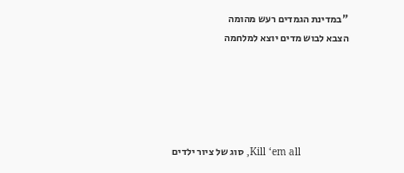"במדינת הגמדים רעש מהומה
הצבא לבוש מדים יוצא למלחמה





                Kill ‘em all, סוג של ציור ילדים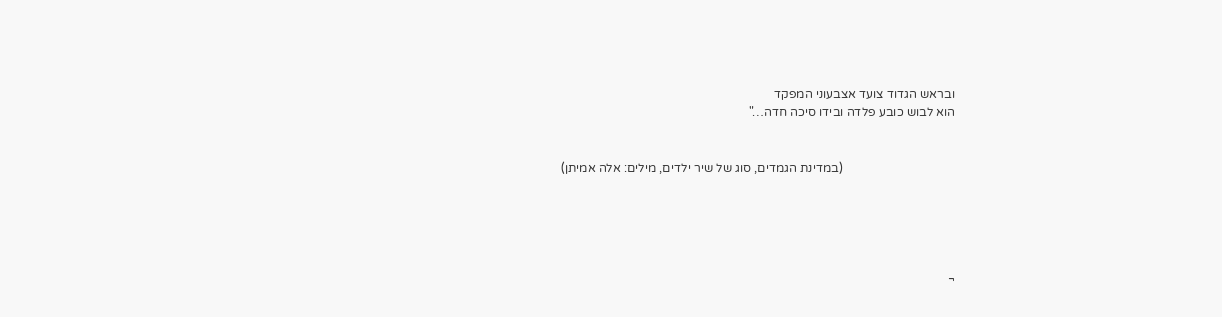ובראש הגדוד צועד אצבעוני המפקד
הוא לבוש כובע פלדה ובידו סיכה חדה…"


                                    (במדינת הגמדים, סוג של שיר ילדים, מילים: אלה אמיתן)





¬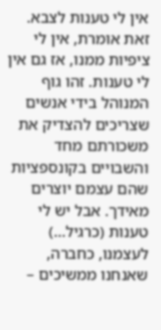אין לי טענות לצבא. זאת אומרת, אין לי ציפיות ממנו, אז גם אין לי טענות. זהו גוף המנוהל בידי אנשים שצריכים להצדיק את משכורתם מחד והשבויים בקונספציות שהם עצמם יוצרים מאידך. אבל יש לי טענות (כרגיל…) לעצמנו, כחברה, שאנחנו ממשיכים –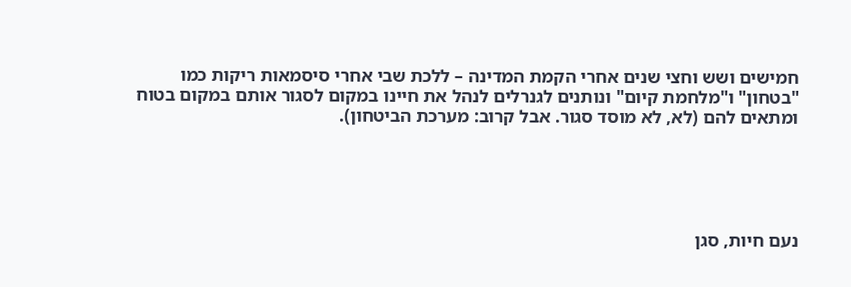חמישים ושש וחצי שנים אחרי הקמת המדינה – ללכת שבי אחרי סיסמאות ריקות כמו "בטחון" ו"מלחמת קיום" ונותנים לגנרלים לנהל את חיינו במקום לסגור אותם במקום בטוח ומתאים להם (לא, לא מוסד סגור. אבל קרוב: מערכת הביטחון).





נעם חיות, סגן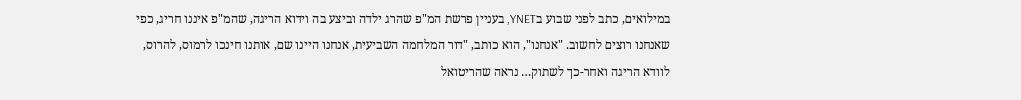במילואים, כתב לפני שבוע בYNET, בעניין פרשת המ"פ שהרג ילדה וביצע בה וידוא הריגה, שהמ"פ איננו חריג, כפי שאנחנו רוצים לחשוב. "אנחנו", הוא כותב, "דור המלחמה השביעית, אנחנו היינו שם, אותנו חינכו לרמוס, להרוס, לוודא הריגה ואחר-כך לשתוק… נראה שהריטואל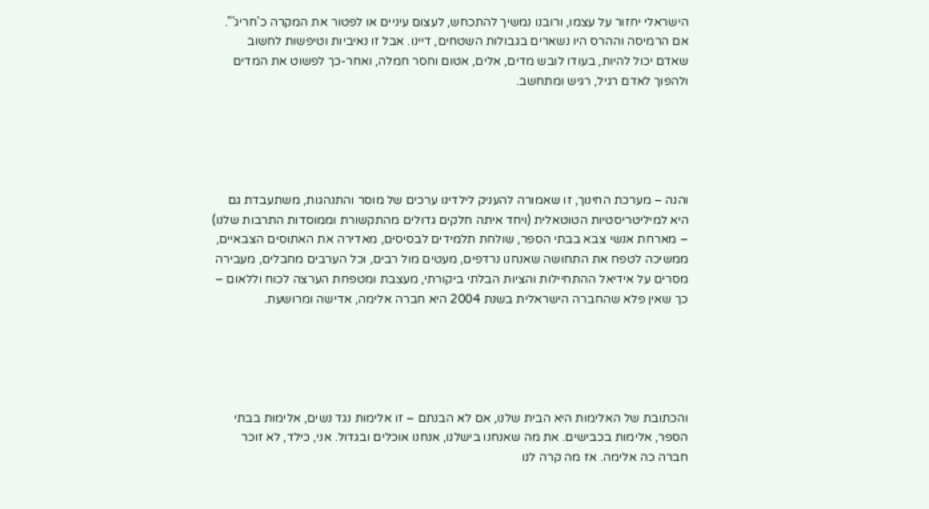הישראלי יחזור על עצמו, ורובנו נמשיך להתכחש, לעצום עיניים או לפטור את המקרה כ'חריג'". אם הרמיסה וההרס היו נשארים בגבולות השטחים, דיינו. אבל זו נאיביות וטיפשות לחשוב שאדם יכול להיות, בעודו לובש מדים, אלים, אטום וחסר חמלה, ואחר-כך לפשוט את המדים ולהפוך לאדם רגיל, רגיש ומתחשב.





והנה – מערכת החינוך, זו שאמורה להעניק לילדינו ערכים של מוסר והתנהגות, משתעבדת גם היא למיליטריסטיות הטוטאלית (ויחד איתה חלקים גדולים מהתקשורת וממוסדות התרבות שלנו) – מארחת אנשי צבא בבתי הספר, שולחת תלמידים לבסיסים, מאדירה את האתוסים הצבאיים, ממשיכה לטפח את התחושה שאנחנו נרדפים, מעטים מול רבים, וכל הערבים מחבלים, מעבירה מסרים על אידיאל ההתחיילות והציות הבלתי ביקורתי, מעצבת ומטפחת הערצה לכוח וללאום – כך שאין פלא שהחברה הישראלית בשנת 2004 היא חברה אלימה, אדישה ומרושעת.





והכתובת של האלימות היא הבית שלנו, אם לא הבנתם – זו אלימות נגד נשים, אלימות בבתי הספר, אלימות בכבישים. את מה שאנחנו בישלנו, אנחנו אוכלים ובגדול. אני, כילד, לא זוכר חברה כה אלימה. אז מה קרה לנו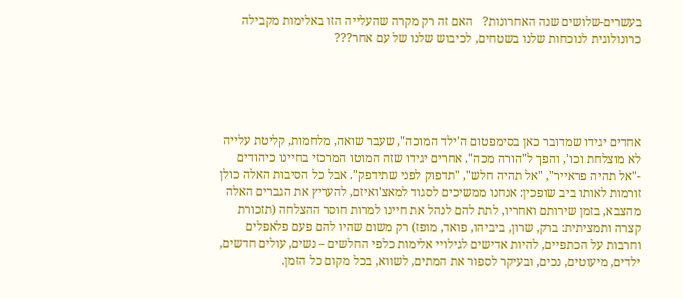בעשרים-שלושים שנה האחרונות?   האם זה רק מקרה שהעלייה הזו באלימות מקבילה כרונולוגית לנוכחות שלנו בשטחים, לכיבוש שלנו של עם אחר???





אחדים יגידו שמדובר כאן בסימפטום ה'ילד המוכה", שעבר שואה, מלחמות, קליטת עלייה לא מוצלחת וכו', והפך ל"הורה מכה". אחרים יגידו שזה המוטו המרכזי בחיינו כיהודים -"אל תהיה פראייר", "אל תהיה חלש", "תדפוק לפני שתידפק". אבל כל הסיבות האלה כולן זורמות לאותו ביב שופכין: אנחנו ממשיכים לסגוד למאצ'ואיזם, להעריץ את הגברים האלה מהצבא, בזמן שירותם ואחריו, לתת להם לנהל את חיינו למרות חוסר ההצלחה (תזכורת קצרה ותמציתית: ברק, שרון, ביביהו, פואד, מופז) רק משום שהיו להם פעם פלאפלים וחרבות על הכתפיים, להיות אדישים לגילויי אלימות כלפי החלשים – נשים, עולים חדשים, ילדים, מיעוטים, נכים, ובעיקר לספור את המתים, לשווא, בכל מקום כל הזמן.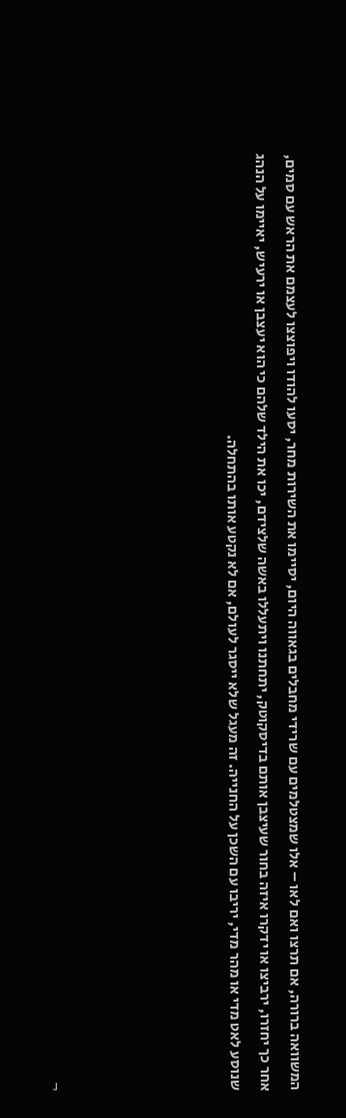המשוואה ברורה, אם תרצו ואם לאו – אלו שמצטלמים עם שרידי מחבלים בגאווה היום, יסיימו את השירות מחר, יסעו להודו ויפוצצו לעצמם את הראש עם סמים, אחר כך יחזרו, ירביצו או ידקרו איזה בחור שעיצבן אותם בדיסקוטק, יתחתנו ויתעללו באשה שלצידם, יכו את הילד שלהם כי הוא יעצבן או ירעיש, יאיימו על הנהג שנוסע לאט מדי או מהר מדי, יריבו עם השכן על החנייה. זה מעגל שלא ייסגר לעולם, אם לא נקטע אותו בהתחלה.





¬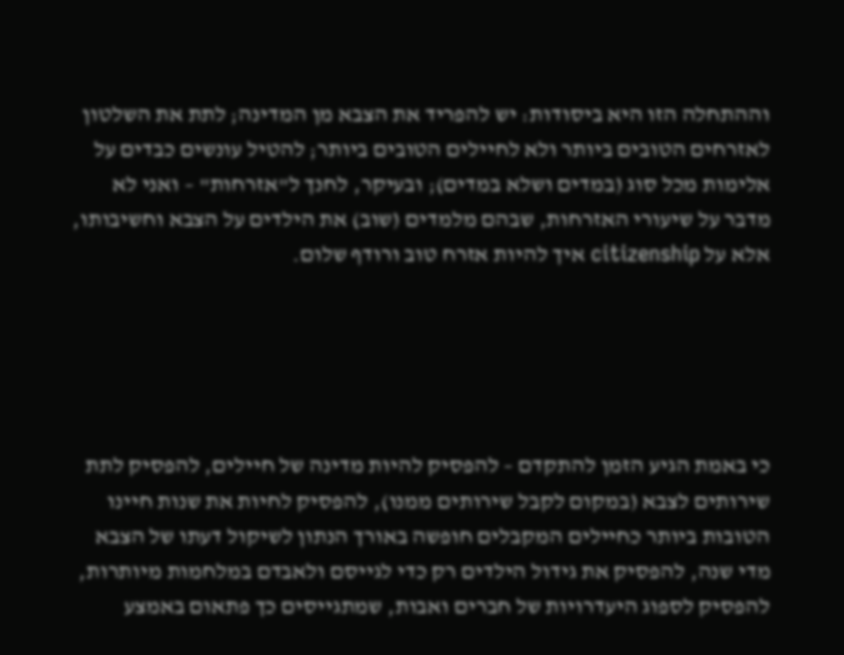וההתחלה הזו היא ביסודות: יש להפריד את הצבא מן המדינה; לתת את השלטון לאזרחים הטובים ביותר ולא לחיילים הטובים ביותר; להטיל עונשים כבדים על אלימות מכל סוג (במדים ושלא במדים); ובעיקר, לחנך ל"אזרחות" – ואני לא מדבר על שיעורי האזרחות, שבהם מלמדים (שוב) את הילדים על הצבא וחשיבותו, אלא על citizenship איך להיות אזרח טוב ורודף שלום.





כי באמת הגיע הזמן להתקדם – להפסיק להיות מדינה של חיילים, להפסיק לתת שירותים לצבא (במקום לקבל שירותים ממנו), להפסיק לחיות את שנות חיינו הטובות ביותר כחיילים המקבלים חופשה באורך הנתון לשיקול דעתו של הצבא מדי שנה, להפסיק את גידול הילדים רק כדי לגייסם ולאבדם במלחמות מיותרות, להפסיק לספוג היעדרויות של חברים ואבות, שמתגייסים כך פתאום באמצע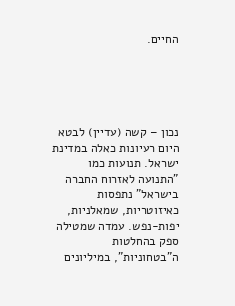החיים.





נכון – קשה (עדיין) לבטא היום רעיונות כאלה במדינת ישראל. תנועות כמו "התנועה לאזרוח החברה בישראל" נתפסות כאיזוטריות, שמאלניות, יפות-נפש. עמדה שמטילה ספק בהחלטות ה"בטחוניות", במיליונים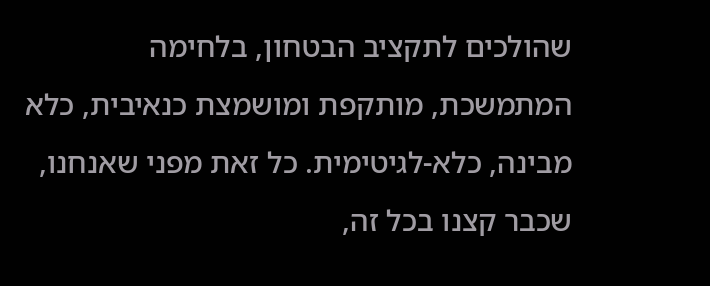שהולכים לתקציב הבטחון, בלחימה המתמשכת, מותקפת ומושמצת כנאיבית, כלא מבינה, כלא-לגיטימית. כל זאת מפני שאנחנו, שכבר קצנו בכל זה,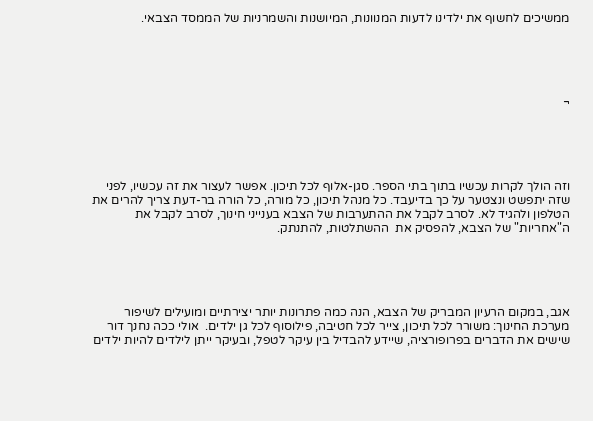ממשיכים לחשוף את ילדינו לדעות המנוונות, המיושנות והשמרניות של הממסד הצבאי.





¬





וזה הולך לקרות עכשיו בתוך בתי הספר. סגן-אלוף לכל תיכון. אפשר לעצור את זה עכשיו, לפני שזה יתפשט ונצטער על כך בדיעבד. כל מנהל תיכון, כל מורה, כל הורה בר-דעת צריך להרים את הטלפון ולהגיד לא. לסרב לקבל את ההתערבות של הצבא בענייני חינוך, לסרב לקבל את ה"אחריות" של הצבא, להפסיק את  ההשתלטות, להתנתק.





אגב, במקום הרעיון המבריק של הצבא, הנה כמה פתרונות יותר יצירתיים ומועילים לשיפור מערכת החינוך: משורר לכל תיכון, צייר לכל חטיבה, פילוסוף לכל גן ילדים.  אולי ככה נחנך דור שישים את הדברים בפרופורציה, שיידע להבדיל בין עיקר לטפל, ובעיקר ייתן לילדים להיות ילדים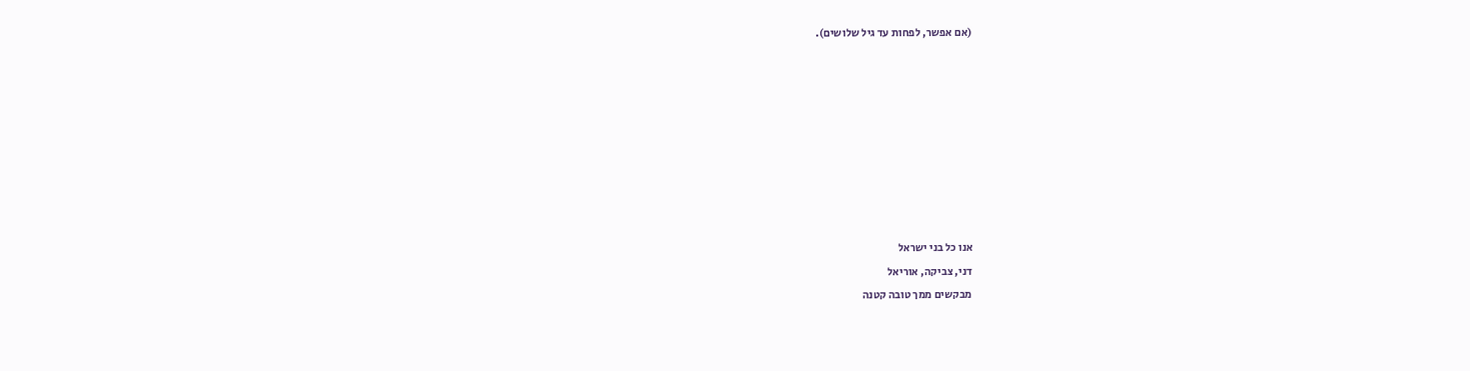(אם אפשר, לפחות עד גיל שלושים).








אנו כל בני ישראל
דני, צביקה, אוריאל
מבקשים ממך טובה קטנה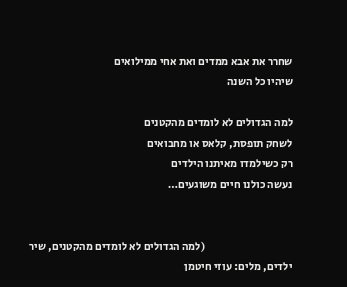שחרר את אבא ממדים ואת אחי ממילואים
שיהיו כל השנה

למה הגדולים לא לומדים מהקטנים
לשחק תופסת, קלאס או מחבואים
רק כשילמדו מאיתנו הילדים
נעשה כולנו חיים משוגעים…


                                        (למה הגדולים לא לומדים מהקטנים, שיר ילדים, מלים: עוזי חיטמן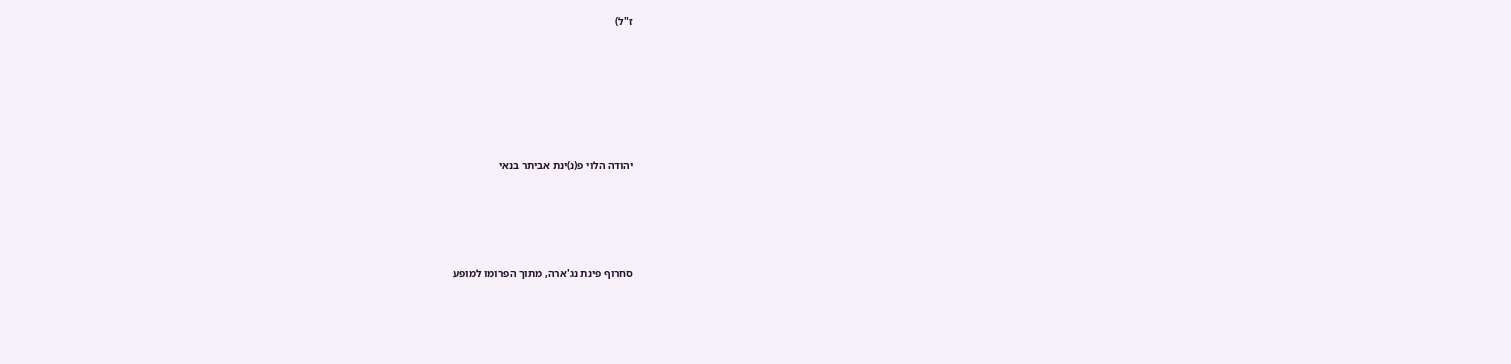ז"ל)











יהודה הלוי פ(נ)ינת אביתר בנאי








סחרוף פינת נג'ארה, מתוך הפרומו למופע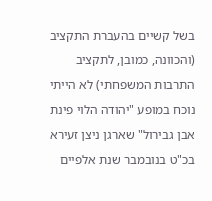בשל קשיים בהעברת התקציב (והכוונה, כמובן, לתקציב התרבות המשפחתי) לא הייתי נוכח במופע "יהודה הלוי פינת אבן גבירול" שארגן ניצן זעירא בכ"ט בנובמבר שנת אלפיים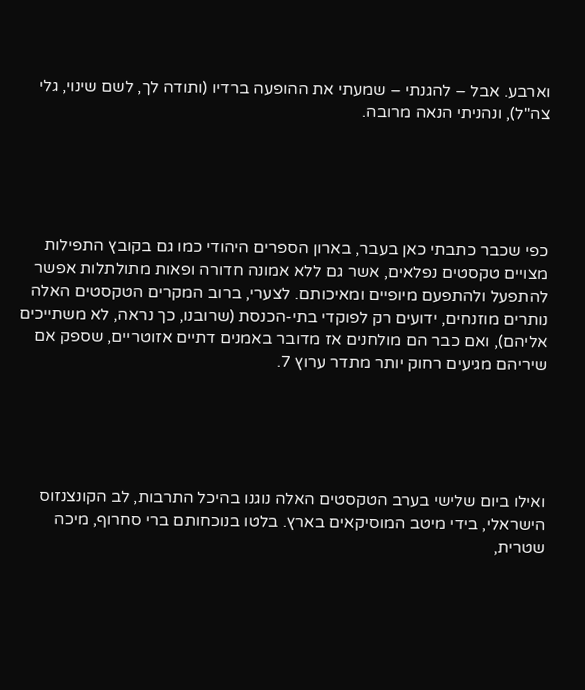וארבע. אבל – להגנתי – שמעתי את ההופעה ברדיו (ותודה לך, לשם שינוי, גלי צה"ל), ונהניתי הנאה מרובה.





כפי שכבר כתבתי כאן בעבר, בארון הספרים היהודי כמו גם בקובץ התפילות מצויים טקסטים נפלאים, אשר גם ללא אמונה חדורה ופאות מתולתלות אפשר להתפעל ולהתפעם מיופיים ומאיכותם. לצערי, ברוב המקרים הטקסטים האלה נותרים מוזנחים, ידועים רק לפוקדי בתי-הכנסת (שרובנו, כך נראה, לא משתייכים אליהם), ואם כבר הם מולחנים אז מדובר באמנים דתיים אזוטריים, שספק אם שיריהם מגיעים רחוק יותר מתדר ערוץ 7.





ואילו ביום שלישי בערב הטקסטים האלה נוגנו בהיכל התרבות, לב הקונצנזוס הישראלי, בידי מיטב המוסיקאים בארץ. בלטו בנוכחותם ברי סחרוף, מיכה שטרית,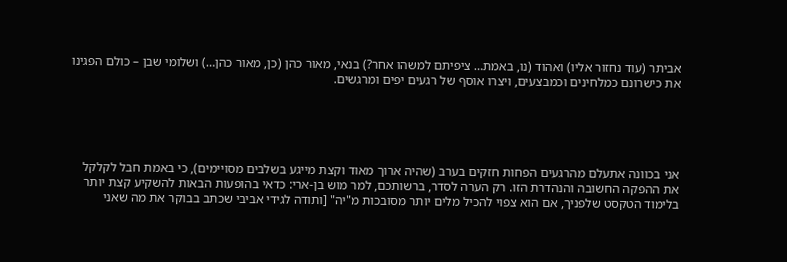אביתר (עוד נחזור אליו) ואהוד (נו, באמת… ציפיתם למשהו אחר?) בנאי, מאור כהן (כן, מאור כהן…) ושלומי שבן – כולם הפגינו את כישרונם כמלחינים וכמבצעים, ויצרו אוסף של רגעים יפים ומרגשים.





אני בכוונה אתעלם מהרגעים הפחות חזקים בערב (שהיה ארוך מאוד וקצת מייגע בשלבים מסויימים), כי באמת חבל לקלקל את ההפקה החשובה והנהדרת הזו. רק הערה לסדר, ברשותכם, למר מוש בן-ארי: כדאי בהופעות הבאות להשקיע קצת יותר בלימוד הטקסט שלפניך, אם הוא צפוי להכיל מלים יותר מסובכות מ"יה" [ותודה לגידי אביבי שכתב בבוקר את מה שאני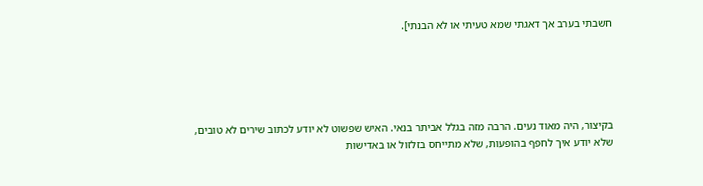חשבתי בערב אך דאגתי שמא טעיתי או לא הבנתי].





בקיצור, היה מאוד נעים. הרבה מזה בגלל אביתר בנאי. האיש שפשוט לא יודע לכתוב שירים לא טובים, שלא יודע איך לחפף בהופעות, שלא מתייחס בזלזול או באדישות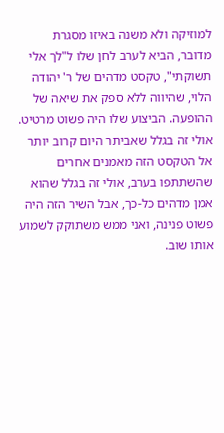למוזיקה ולא משנה באיזו מסגרת מדובר, הביא לערב לחן שלו ל"לך אלי תשוקתי", טקסט מדהים של ר' יהודה הלוי, שהיווה ללא ספק את שיאה של ההופעה. הביצוע שלו היה פשוט מרטיט. אולי זה בגלל שאביתר היום קרוב יותר אל הטקסט הזה מאמנים אחרים שהשתתפו בערב, אולי זה בגלל שהוא אמן מדהים כל-כך, אבל השיר הזה היה פשוט פנינה, ואני ממש משתוקק לשמוע אותו שוב.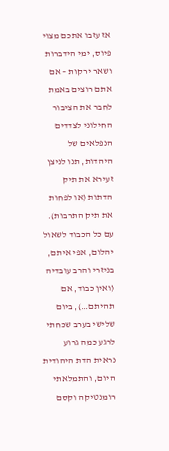אז עזבו אתכם מצוי פיוס, ימי הידברות ושאר ירקות – אם אתם רוצים באמת לחבר את הציבור החילוני לצדדים הנפלאים של היהדות, תנו לניצן זעירא את תיק הדתות (או לפחות את תיק התרבות). עם כל הכבוד לשאול יהלום, אפי איתם, בניזרי והרב עובדיה (ואין כבוד, אם תהיתם…), ביום שלישי בערב שכחתי לרגע כמה גרוע נראית הדת היהודית היום, והתמלאתי רומנטיקה וקסם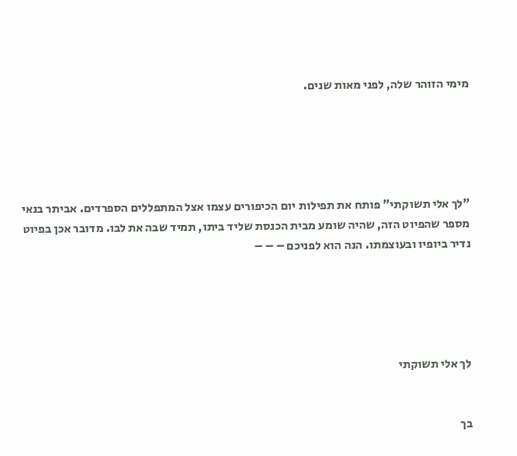מימי הזוהר שלה, לפני מאות שנים.





"לך אלי תשוקתי" פותח את תפילות יום הכיפורים עצמו אצל המתפללים הספרדים. אביתר בנאי מספר שהפיוט הזה, שהיה שומע מבית הכנסת שליד ביתו, תמיד שבה את לבו. מדובר אכן בפיוט נדיר ביופיו ובעוצמתו. הנה הוא לפניכם – – –





לך אלי תשוקתי


בך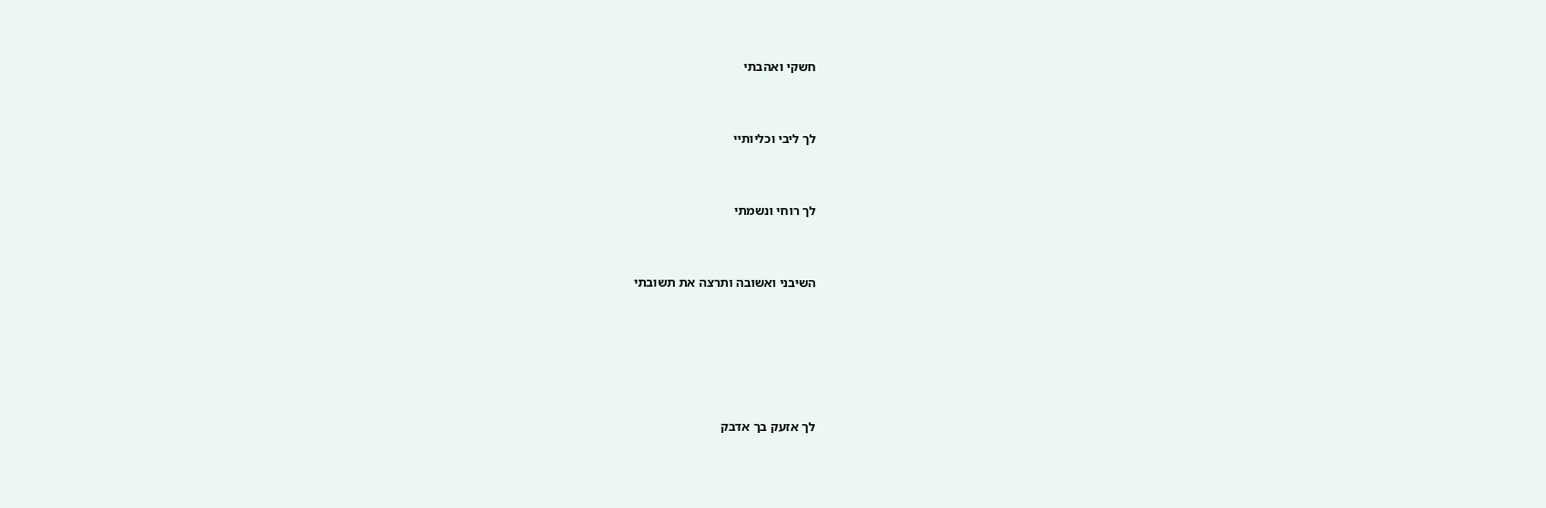חשקי ואהבתי


לך ליבי וכליותיי


לך רוחי ונשמתי


השיבני ואשובה ותרצה את תשובתי





לך אזעק בך אדבק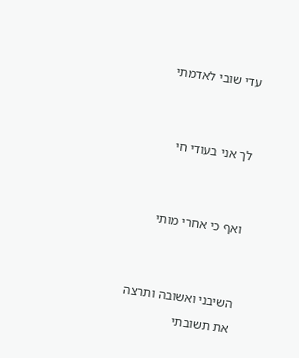עדי שובי לאדמתי


לך אני בעודי חי


ואף כי אחרי מותי


השיבני ואשובה ותרצה את תשובתי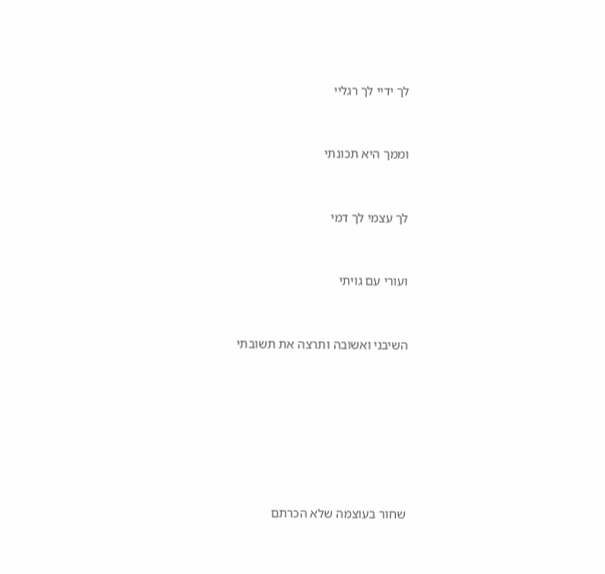לך ידיי לך רגליי


וממך היא תכונתי


לך עצמי לך דמי


ועורי עם גויתי


השיבני ואשובה ותרצה את תשובתי







שחור בעוצמה שלא הכרתם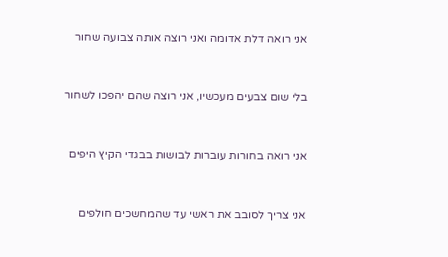אני רואה דלת אדומה ואני רוצה אותה צבועה שחור


בלי שום צבעים מעכשיו, אני רוצה שהם יהפכו לשחור


אני רואה בחורות עוברות לבושות בבגדי הקיץ היפים


אני צריך לסובב את ראשי עד שהמחשכים חולפים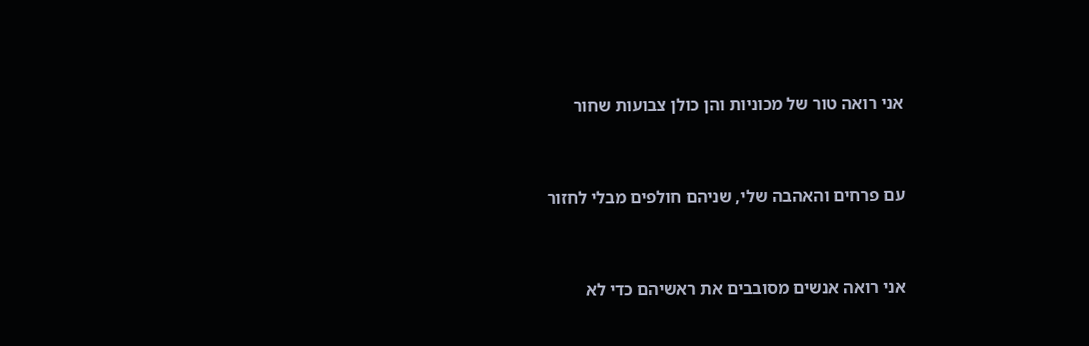אני רואה טור של מכוניות והן כולן צבועות שחור


עם פרחים והאהבה שלי, שניהם חולפים מבלי לחזור


אני רואה אנשים מסובבים את ראשיהם כדי לא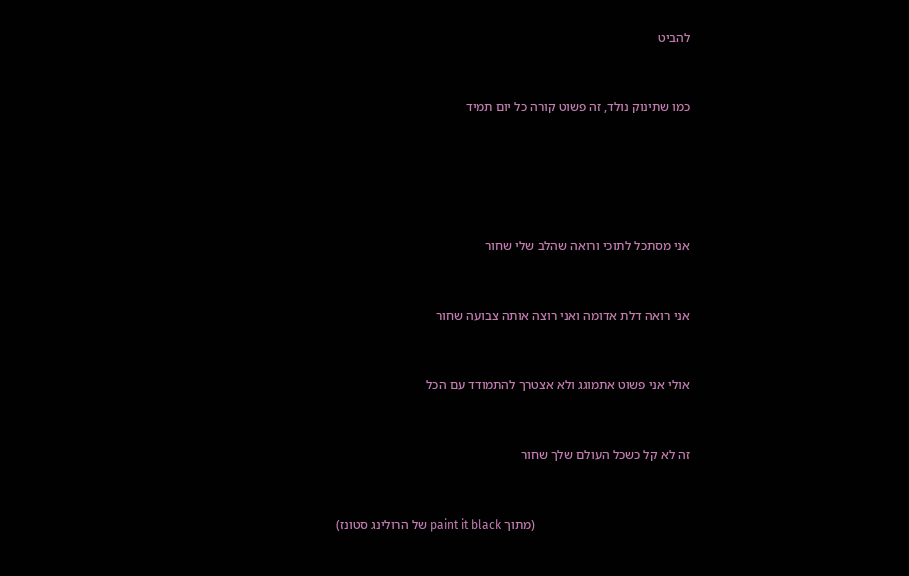להביט


כמו שתינוק נולד, זה פשוט קורה כל יום תמיד





אני מסתכל לתוכי ורואה שהלב שלי שחור


אני רואה דלת אדומה ואני רוצה אותה צבועה שחור


אולי אני פשוט אתמוגג ולא אצטרך להתמודד עם הכל


זה לא קל כשכל העולם שלך שחור


                                                (מתוך paint it black של הרולינג סטונז)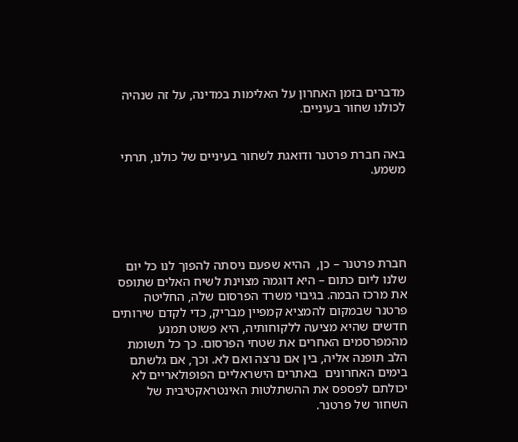מדברים בזמן האחרון על האלימות במדינה, על זה שנהיה לכולנו שחור בעיניים.


באה חברת פרטנר ודואגת לשחור בעיניים של כולנו, תרתי משמע.





חברת פרטנר – כן,  ההיא שפעם ניסתה להפוך לנו כל יום שלנו ליום כתום – היא דוגמה מצוינת לשיח האלים שתופס את מרכז הבמה. בגיבוי משרד הפרסום שלה, החליטה פרטנר שבמקום להמציא קמפיין מבריק, כדי לקדם שירותים חדשים שהיא מציעה ללקוחותיה, היא פשוט תמנע מהמפרסמים האחרים את שטחי הפרסום. כך כל תשומת הלב תופנה אליה, בין אם נרצה ואם לא. וכך, אם גלשתם בימים האחרונים  באתרים הישראליים הפופולאריים לא יכולתם לפספס את ההשתלטות האינטראקטיבית של השחור של פרטנר.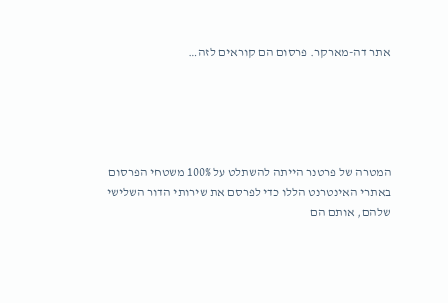אתר דה-מארקר. פרסום הם קוראים לזה…





המטרה של פרטנר הייתה להשתלט על 100% משטחי הפרסום באתרי האינטרנט הללו כדי לפרסם את שירותי הדור השלישי שלהם, אותם הם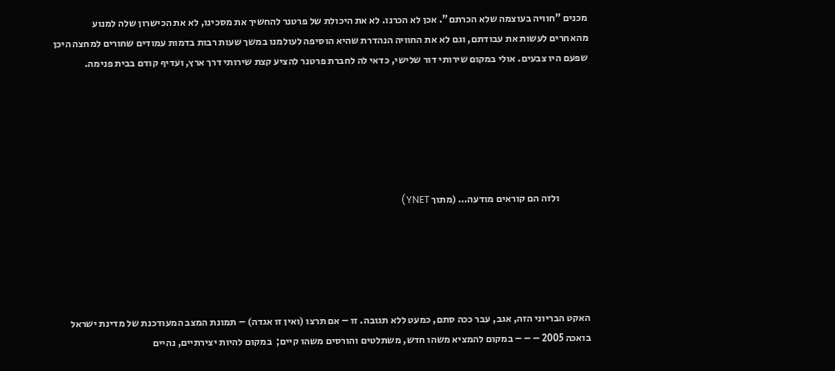מכנים "חוויה בעוצמה שלא הכרתם". אכן לא הכרנו. לא את היכולת של פרטנר להחשיך את מסכינו, לא את הכישרון שלה למנוע מהאחרים לעשות את עבודתם, וגם לא את החוויה הנהדרת שהיא הוסיפה לעולמנו במשך שעות רבות בדמות עמודים שחורים למחצה היכן שפעם היו צבעים. אולי במקום שירותי דור שלישי, כדאי לה לחברת פרטנר להציע קצת שירותי דרך ארץ, ועדיף קודם בבית פנימה.






               ולזה הם קוראים מודעה… (מתוך YNET)





האקט הבריוני הזה, אגב, עבר ככה סתם, כמעט ללא תגובה. זו – אם תרצו (ואין זו אגדה) – תמונת המצב המעודכנת של מדינת ישראל בואכה 2005 – – – במקום להמציא משהו חדש, משתלטים והורסים משהו קיים;  במקום להיות יצירתיים, נהיים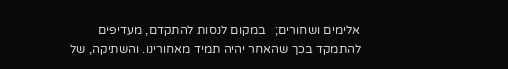אלימים ושחורים;   במקום לנסות להתקדם, מעדיפים להתמקד בכך שהאחר יהיה תמיד מאחורינו. והשתיקה, של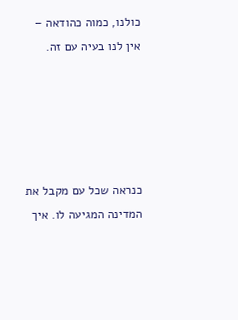כולנו, כמוה כהודאה – אין לנו בעיה עם זה.





כנראה שכל עם מקבל את המדינה המגיעה לו. איך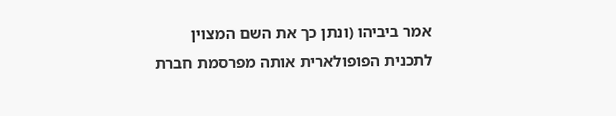אמר ביביהו (ונתן כך את השם המצוין לתכנית הפופולארית אותה מפרסמת חברת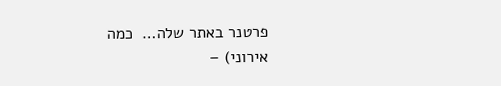פרטנר באתר שלה…  כמה אירוני) –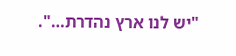"יש לנו ארץ נהדרת…".